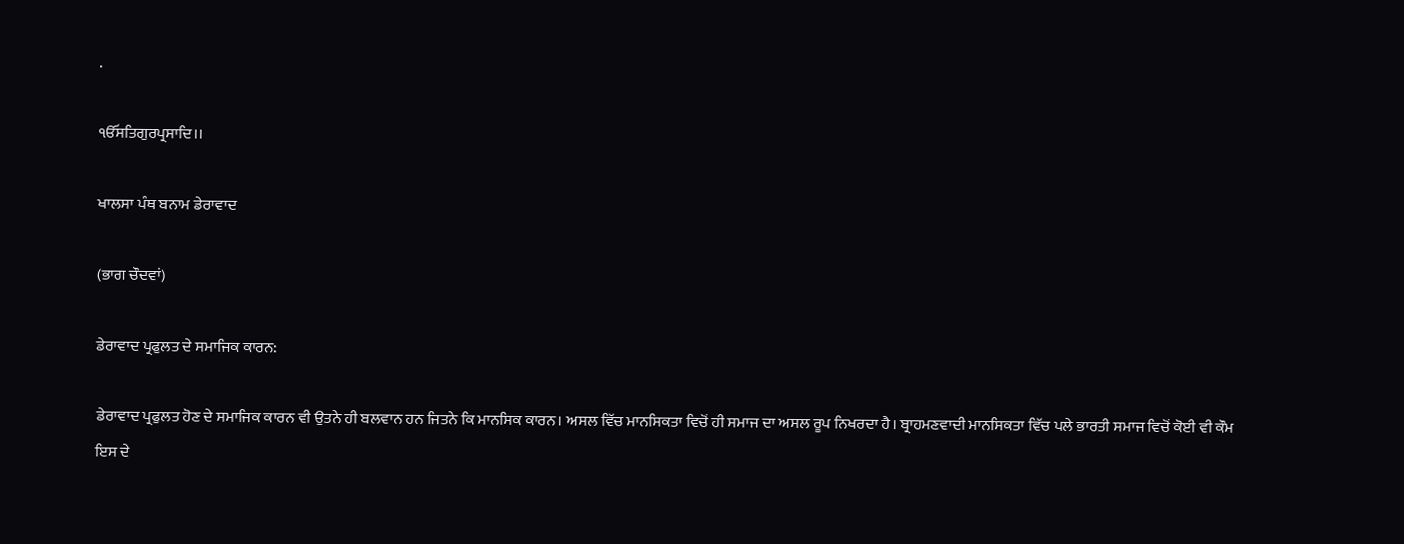.

ੴਸਤਿਗੁਰਪ੍ਰਸਾਦਿ।।

ਖਾਲਸਾ ਪੰਥ ਬਨਾਮ ਡੇਰਾਵਾਦ

(ਭਾਗ ਚੌਦਵਾਂ)

ਡੇਰਾਵਾਦ ਪ੍ਰਫੁਲਤ ਦੇ ਸਮਾਜਿਕ ਕਾਰਨ:

ਡੇਰਾਵਾਦ ਪ੍ਰਫੁਲਤ ਹੋਣ ਦੇ ਸਮਾਜਿਕ ਕਾਰਨ ਵੀ ਉਤਨੇ ਹੀ ਬਲਵਾਨ ਹਨ ਜਿਤਨੇ ਕਿ ਮਾਨਸਿਕ ਕਾਰਨ। ਅਸਲ ਵਿੱਚ ਮਾਨਸਿਕਤਾ ਵਿਚੋਂ ਹੀ ਸਮਾਜ ਦਾ ਅਸਲ ਰੂਪ ਨਿਖਰਦਾ ਹੈ। ਬ੍ਰਾਹਮਣਵਾਦੀ ਮਾਨਸਿਕਤਾ ਵਿੱਚ ਪਲੇ ਭਾਰਤੀ ਸਮਾਜ ਵਿਚੋਂ ਕੋਈ ਵੀ ਕੌਮ ਇਸ ਦੇ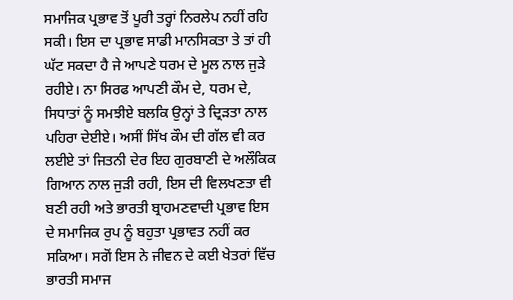ਸਮਾਜਿਕ ਪ੍ਰਭਾਵ ਤੋਂ ਪੂਰੀ ਤਰ੍ਹਾਂ ਨਿਰਲੇਪ ਨਹੀਂ ਰਹਿ ਸਕੀ। ਇਸ ਦਾ ਪ੍ਰਭਾਵ ਸਾਡੀ ਮਾਨਸਿਕਤਾ ਤੇ ਤਾਂ ਹੀ ਘੱਟ ਸਕਦਾ ਹੈ ਜੇ ਆਪਣੇ ਧਰਮ ਦੇ ਮੂਲ ਨਾਲ ਜੁੜੇ ਰਹੀਏ। ਨਾ ਸਿਰਫ ਆਪਣੀ ਕੌਮ ਦੇ, ਧਰਮ ਦੇ, ਸਿਧਾਤਾਂ ਨੂੰ ਸਮਝੀਏ ਬਲਕਿ ਉਨ੍ਹਾਂ ਤੇ ਦ੍ਰਿੜਤਾ ਨਾਲ ਪਹਿਰਾ ਦੇਈਏ। ਅਸੀਂ ਸਿੱਖ ਕੌਮ ਦੀ ਗੱਲ ਵੀ ਕਰ ਲਈਏ ਤਾਂ ਜਿਤਨੀ ਦੇਰ ਇਹ ਗੁਰਬਾਣੀ ਦੇ ਅਲੌਕਿਕ ਗਿਆਨ ਨਾਲ ਜੁੜੀ ਰਹੀ, ਇਸ ਦੀ ਵਿਲਖਣਤਾ ਵੀ ਬਣੀ ਰਹੀ ਅਤੇ ਭਾਰਤੀ ਬ੍ਰਾਹਮਣਵਾਦੀ ਪ੍ਰਭਾਵ ਇਸ ਦੇ ਸਮਾਜਿਕ ਰੁਪ ਨੂੰ ਬਹੁਤਾ ਪ੍ਰਭਾਵਤ ਨਹੀਂ ਕਰ ਸਕਿਆ। ਸਗੋਂ ਇਸ ਨੇ ਜੀਵਨ ਦੇ ਕਈ ਖੇਤਰਾਂ ਵਿੱਚ ਭਾਰਤੀ ਸਮਾਜ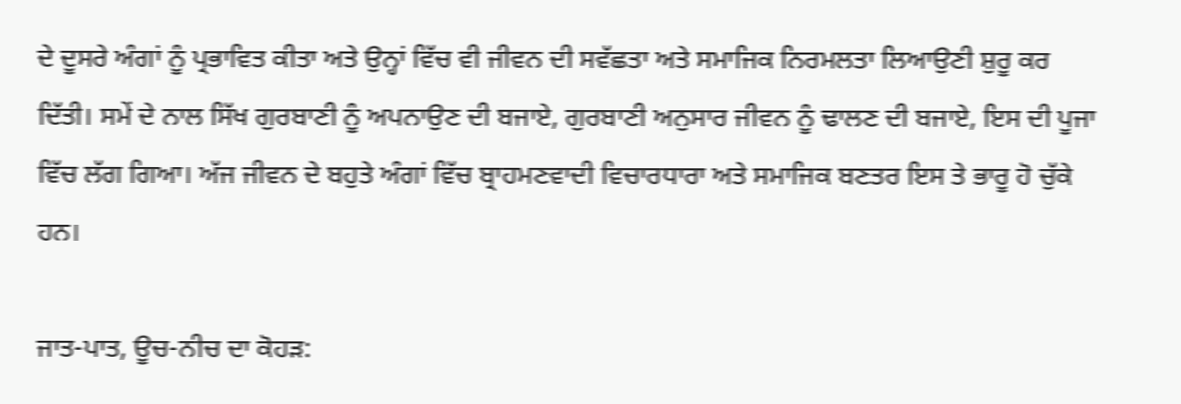ਦੇ ਦੂਸਰੇ ਅੰਗਾਂ ਨੂੰ ਪ੍ਰਭਾਵਿਤ ਕੀਤਾ ਅਤੇ ਉਨ੍ਹਾਂ ਵਿੱਚ ਵੀ ਜੀਵਨ ਦੀ ਸਵੱਛਤਾ ਅਤੇ ਸਮਾਜਿਕ ਨਿਰਮਲਤਾ ਲਿਆਉਣੀ ਸ਼ੁਰੂ ਕਰ ਦਿੱਤੀ। ਸਮੇਂ ਦੇ ਨਾਲ ਸਿੱਖ ਗੁਰਬਾਣੀ ਨੂੰ ਅਪਨਾਉਣ ਦੀ ਬਜਾਏ, ਗੁਰਬਾਣੀ ਅਨੁਸਾਰ ਜੀਵਨ ਨੂੰ ਢਾਲਣ ਦੀ ਬਜਾਏ, ਇਸ ਦੀ ਪੂਜਾ ਵਿੱਚ ਲੱਗ ਗਿਆ। ਅੱਜ ਜੀਵਨ ਦੇ ਬਹੁਤੇ ਅੰਗਾਂ ਵਿੱਚ ਬ੍ਰਾਹਮਣਵਾਦੀ ਵਿਚਾਰਧਾਰਾ ਅਤੇ ਸਮਾਜਿਕ ਬਣਤਰ ਇਸ ਤੇ ਭਾਰੂ ਹੋ ਚੁੱਕੇ ਹਨ।

ਜਾਤ-ਪਾਤ, ਊਚ-ਨੀਚ ਦਾ ਕੋਹੜ: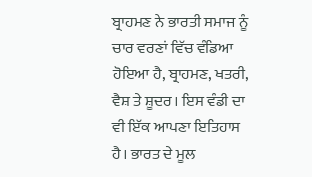ਬ੍ਰਾਹਮਣ ਨੇ ਭਾਰਤੀ ਸਮਾਜ ਨੂੰ ਚਾਰ ਵਰਣਾਂ ਵਿੱਚ ਵੰਡਿਆ ਹੋਇਆ ਹੈ, ਬ੍ਰਾਹਮਣ, ਖਤਰੀ, ਵੈਸ਼ ਤੇ ਸ਼ੂਦਰ। ਇਸ ਵੰਡੀ ਦਾ ਵੀ ਇੱਕ ਆਪਣਾ ਇਤਿਹਾਸ ਹੈ। ਭਾਰਤ ਦੇ ਮੂਲ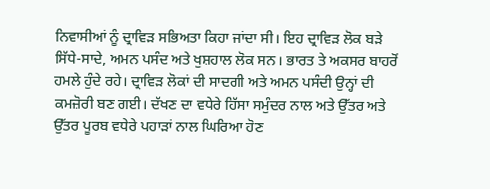ਨਿਵਾਸੀਆਂ ਨੂੰ ਦ੍ਰਾਵਿੜ ਸਭਿਅਤਾ ਕਿਹਾ ਜਾਂਦਾ ਸੀ। ਇਹ ਦ੍ਰਾਵਿੜ ਲੋਕ ਬੜੇ ਸਿੱਧੇ-ਸਾਦੇ, ਅਮਨ ਪਸੰਦ ਅਤੇ ਖੁਸ਼ਹਾਲ ਲੋਕ ਸਨ। ਭਾਰਤ ਤੇ ਅਕਸਰ ਬਾਹਰੋਂ ਹਮਲੇ ਹੁੰਦੇ ਰਹੇ। ਦ੍ਰਾਵਿੜ ਲੋਕਾਂ ਦੀ ਸਾਦਗੀ ਅਤੇ ਅਮਨ ਪਸੰਦੀ ਉਨ੍ਹਾਂ ਦੀ ਕਮਜ਼ੋਰੀ ਬਣ ਗਈ। ਦੱਖਣ ਦਾ ਵਧੇਰੇ ਹਿੱਸਾ ਸਮੁੰਦਰ ਨਾਲ ਅਤੇ ਉੱਤਰ ਅਤੇ ਉੱਤਰ ਪੂਰਬ ਵਧੇਰੇ ਪਹਾੜਾਂ ਨਾਲ ਘਿਰਿਆ ਹੋਣ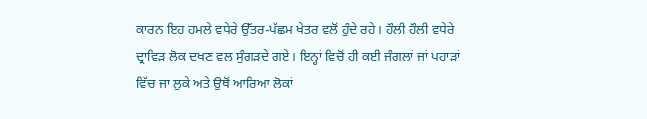ਕਾਰਨ ਇਹ ਹਮਲੇ ਵਧੇਰੇ ਉੱਤਰ-ਪੱਛਮ ਖੇਤਰ ਵਲੋਂ ਹੁੰਦੇ ਰਹੇ। ਹੌਲੀ ਹੌਲੀ ਵਧੇਰੇ ਦ੍ਰਾਵਿੜ ਲੋਕ ਦਖਣ ਵਲ ਸੁੰਗੜਦੇ ਗਏ। ਇਨ੍ਹਾਂ ਵਿਚੋਂ ਹੀ ਕਈ ਜੰਗਲਾਂ ਜਾਂ ਪਹਾੜਾਂ ਵਿੱਚ ਜਾ ਲੁਕੇ ਅਤੇ ਉਥੋਂ ਆਰਿਆ ਲੋਕਾਂ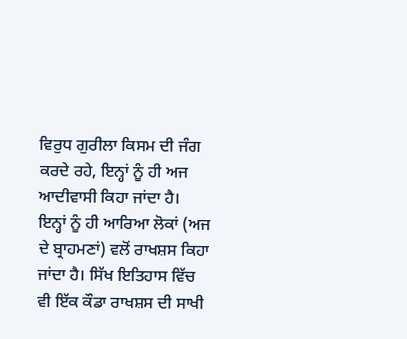ਵਿਰੁਧ ਗੁਰੀਲਾ ਕਿਸਮ ਦੀ ਜੰਗ ਕਰਦੇ ਰਹੇ, ਇਨ੍ਹਾਂ ਨੂੰ ਹੀ ਅਜ ਆਦੀਵਾਸੀ ਕਿਹਾ ਜਾਂਦਾ ਹੈ। ਇਨ੍ਹਾਂ ਨੂੰ ਹੀ ਆਰਿਆ ਲੋਕਾਂ (ਅਜ ਦੇ ਬ੍ਰਾਹਮਣਾਂ) ਵਲੋਂ ਰਾਖਸ਼ਸ ਕਿਹਾ ਜਾਂਦਾ ਹੈ। ਸਿੱਖ ਇਤਿਹਾਸ ਵਿੱਚ ਵੀ ਇੱਕ ਕੌਡਾ ਰਾਖਸ਼ਸ ਦੀ ਸਾਖੀ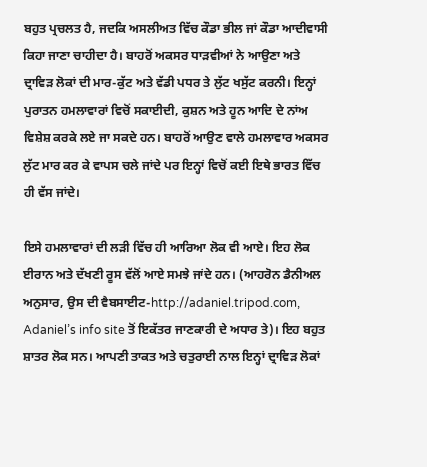ਬਹੁਤ ਪ੍ਰਚਲਤ ਹੈ, ਜਦਕਿ ਅਸਲੀਅਤ ਵਿੱਚ ਕੌਡਾ ਭੀਲ ਜਾਂ ਕੌਡਾ ਆਦੀਵਾਸੀ ਕਿਹਾ ਜਾਣਾ ਚਾਹੀਦਾ ਹੈ। ਬਾਹਰੋਂ ਅਕਸਰ ਧਾੜਵੀਆਂ ਨੇ ਆਉਣਾ ਅਤੇ ਦ੍ਰਾਵਿੜ ਲੋਕਾਂ ਦੀ ਮਾਰ-ਕੁੱਟ ਅਤੇ ਵੱਡੀ ਪਧਰ ਤੇ ਲੁੱਟ ਖਸੁੱਟ ਕਰਨੀ। ਇਨ੍ਹਾਂ ਪੁਰਾਤਨ ਹਮਲਾਵਾਰਾਂ ਵਿਚੋਂ ਸਕਾਈਦੀ, ਕੁਸ਼ਨ ਅਤੇ ਹੂਨ ਆਦਿ ਦੇ ਨਾਂਅ ਵਿਸ਼ੇਸ਼ ਕਰਕੇ ਲਏ ਜਾ ਸਕਦੇ ਹਨ। ਬਾਹਰੋਂ ਆਉਣ ਵਾਲੇ ਹਮਲਾਵਾਰ ਅਕਸਰ ਲੁੱਟ ਮਾਰ ਕਰ ਕੇ ਵਾਪਸ ਚਲੇ ਜਾਂਦੇ ਪਰ ਇਨ੍ਹਾਂ ਵਿਚੋਂ ਕਈ ਇਥੇ ਭਾਰਤ ਵਿੱਚ ਹੀ ਵੱਸ ਜਾਂਦੇ।

ਇਸੇ ਹਮਲਾਵਾਰਾਂ ਦੀ ਲੜੀ ਵਿੱਚ ਹੀ ਆਰਿਆ ਲੋਕ ਵੀ ਆਏ। ਇਹ ਲੋਕ ਈਰਾਨ ਅਤੇ ਦੱਖਣੀ ਰੂਸ ਵੱਲੋਂ ਆਏ ਸਮਝੇ ਜਾਂਦੇ ਹਨ। (ਆਹਰੋਨ ਡੈਨੀਅਲ ਅਨੁਸਾਰ, ਉਸ ਦੀ ਵੈਬਸਾਈਟ-http://adaniel.tripod.com, Adaniel’s info site ਤੋਂ ਇਕੱਤਰ ਜਾਣਕਾਰੀ ਦੇ ਅਧਾਰ ਤੇ)। ਇਹ ਬਹੁਤ ਸ਼ਾਤਰ ਲੋਕ ਸਨ। ਆਪਣੀ ਤਾਕਤ ਅਤੇ ਚਤੁਰਾਈ ਨਾਲ ਇਨ੍ਹਾਂ ਦ੍ਰਾਵਿੜ ਲੋਕਾਂ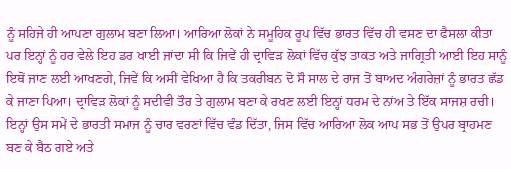ਨੂੰ ਸਹਿਜੇ ਹੀ ਆਪਣਾ ਗੁਲਾਮ ਬਣਾ ਲਿਆ। ਆਰਿਆ ਲੋਕਾਂ ਨੇ ਸਮੂਹਿਕ ਰੂਪ ਵਿੱਚ ਭਾਰਤ ਵਿੱਚ ਹੀ ਵਸਣ ਦਾ ਫੈਸਲਾ ਕੀਤਾ ਪਰ ਇਨ੍ਹਾਂ ਨੂੰ ਹਰ ਵੇਲੇ ਇਹ ਡਰ ਖਾਈ ਜਾਂਦਾ ਸੀ ਕਿ ਜਿਵੇਂ ਹੀ ਦ੍ਰਾਵਿੜ ਲੋਕਾਂ ਵਿੱਚ ਕੁੱਝ ਤਾਕਤ ਅਤੇ ਜਾਗ੍ਰਿਤੀ ਆਈ ਇਹ ਸਾਨੂੰ ਇਥੋਂ ਜਾਣ ਲਈ ਆਖਣਗੇ, ਜਿਵੇਂ ਕਿ ਅਸੀਂ ਵੇਖਿਆ ਹੈ ਕਿ ਤਕਰੀਬਨ ਦੋ ਸੌ ਸਾਲ ਦੇ ਰਾਜ ਤੋਂ ਬਾਅਦ ਅੰਗਰੇਜ਼ਾਂ ਨੂੰ ਭਾਰਤ ਛੱਡ ਕੇ ਜਾਣਾ ਪਿਆ। ਦ੍ਰਾਵਿੜ ਲੋਕਾਂ ਨੂੰ ਸਦੀਵੀ ਤੌਰ ਤੇ ਗੁਲਾਮ ਬਣਾ ਕੇ ਰਖਣ ਲਈ ਇਨ੍ਹਾਂ ਧਰਮ ਦੇ ਨਾਂਅ ਤੇ ਇੱਕ ਸਾਜਸ਼ ਰਚੀ। ਇਨ੍ਹਾਂ ਉਸ ਸਮੇਂ ਦੇ ਭਾਰਤੀ ਸਮਾਜ ਨੂੰ ਚਾਰ ਵਰਣਾਂ ਵਿੱਚ ਵੰਡ ਦਿੱਤਾ, ਜਿਸ ਵਿੱਚ ਆਰਿਆ ਲੋਕ ਆਪ ਸਭ ਤੋਂ ਉਪਰ ਬ੍ਰਾਹਮਣ ਬਣ ਕੇ ਬੈਠ ਗਏ ਅਤੇ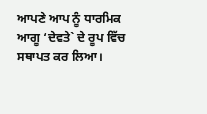ਆਪਣੇ ਆਪ ਨੂੰ ਧਾਰਮਿਕ ਆਗੂ ‘ਦੇਵਤੇ` ਦੇ ਰੂਪ ਵਿੱਚ ਸਥਾਪਤ ਕਰ ਲਿਆ।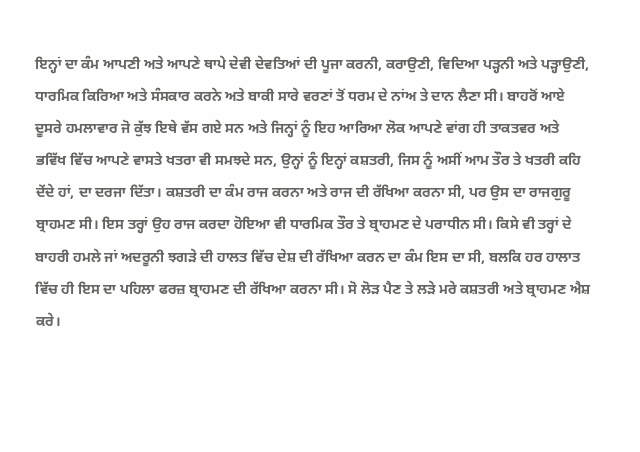ਇਨ੍ਹਾਂ ਦਾ ਕੰਮ ਆਪਣੀ ਅਤੇ ਆਪਣੇ ਥਾਪੇ ਦੇਵੀ ਦੇਵਤਿਆਂ ਦੀ ਪੂਜਾ ਕਰਨੀ, ਕਰਾਉਣੀ, ਵਿਦਿਆ ਪੜ੍ਹਨੀ ਅਤੇ ਪੜ੍ਹਾਉਣੀ, ਧਾਰਮਿਕ ਕਿਰਿਆ ਅਤੇ ਸੰਸਕਾਰ ਕਰਨੇ ਅਤੇ ਬਾਕੀ ਸਾਰੇ ਵਰਣਾਂ ਤੋਂ ਧਰਮ ਦੇ ਨਾਂਅ ਤੇ ਦਾਨ ਲੈਣਾ ਸੀ। ਬਾਹਰੋਂ ਆਏ ਦੂਸਰੇ ਹਮਲਾਵਾਰ ਜੋ ਕੁੱਝ ਇਥੇ ਵੱਸ ਗਏ ਸਨ ਅਤੇ ਜਿਨ੍ਹਾਂ ਨੂੰ ਇਹ ਆਰਿਆ ਲੋਕ ਆਪਣੇ ਵਾਂਗ ਹੀ ਤਾਕਤਵਰ ਅਤੇ ਭਵਿੱਖ ਵਿੱਚ ਆਪਣੇ ਵਾਸਤੇ ਖਤਰਾ ਵੀ ਸਮਝਦੇ ਸਨ, ਉਨ੍ਹਾਂ ਨੂੰ ਇਨ੍ਹਾਂ ਕਸ਼ਤਰੀ, ਜਿਸ ਨੂੰ ਅਸੀਂ ਆਮ ਤੌਰ ਤੇ ਖਤਰੀ ਕਹਿ ਦੇਂਦੇ ਹਾਂ, ਦਾ ਦਰਜਾ ਦਿੱਤਾ। ਕਸ਼ਤਰੀ ਦਾ ਕੰਮ ਰਾਜ ਕਰਨਾ ਅਤੇ ਰਾਜ ਦੀ ਰੱਖਿਆ ਕਰਨਾ ਸੀ, ਪਰ ਉਸ ਦਾ ਰਾਜਗੁਰੂ ਬ੍ਰਾਹਮਣ ਸੀ। ਇਸ ਤਰ੍ਹਾਂ ਉਹ ਰਾਜ ਕਰਦਾ ਹੋਇਆ ਵੀ ਧਾਰਮਿਕ ਤੌਰ ਤੇ ਬ੍ਰਾਹਮਣ ਦੇ ਪਰਾਧੀਨ ਸੀ। ਕਿਸੇ ਵੀ ਤਰ੍ਹਾਂ ਦੇ ਬਾਹਰੀ ਹਮਲੇ ਜਾਂ ਅਦਰੂਨੀ ਝਗੜੇ ਦੀ ਹਾਲਤ ਵਿੱਚ ਦੇਸ਼ ਦੀ ਰੱਖਿਆ ਕਰਨ ਦਾ ਕੰਮ ਇਸ ਦਾ ਸੀ, ਬਲਕਿ ਹਰ ਹਾਲਾਤ ਵਿੱਚ ਹੀ ਇਸ ਦਾ ਪਹਿਲਾ ਫਰਜ਼ ਬ੍ਰਾਹਮਣ ਦੀ ਰੱਖਿਆ ਕਰਨਾ ਸੀ। ਸੋ ਲੋੜ ਪੈਣ ਤੇ ਲੜੇ ਮਰੇ ਕਸ਼ਤਰੀ ਅਤੇ ਬ੍ਰਾਹਮਣ ਐਸ਼ ਕਰੇ।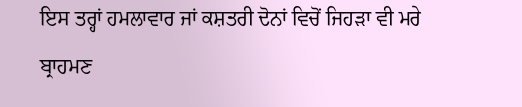ਇਸ ਤਰ੍ਹਾਂ ਹਮਲਾਵਾਰ ਜਾਂ ਕਸ਼ਤਰੀ ਦੋਨਾਂ ਵਿਚੋਂ ਜਿਹੜਾ ਵੀ ਮਰੇ ਬ੍ਰਾਹਮਣ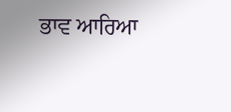ਭਾਵ ਆਰਿਆ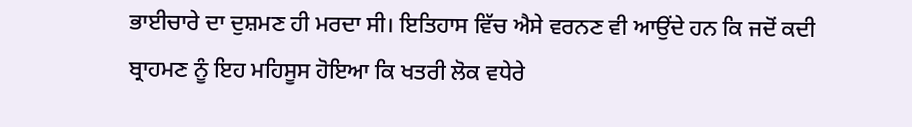ਭਾਈਚਾਰੇ ਦਾ ਦੁਸ਼ਮਣ ਹੀ ਮਰਦਾ ਸੀ। ਇਤਿਹਾਸ ਵਿੱਚ ਐਸੇ ਵਰਨਣ ਵੀ ਆਉਂਦੇ ਹਨ ਕਿ ਜਦੋਂ ਕਦੀ ਬ੍ਰਾਹਮਣ ਨੂੰ ਇਹ ਮਹਿਸੂਸ ਹੋਇਆ ਕਿ ਖਤਰੀ ਲੋਕ ਵਧੇਰੇ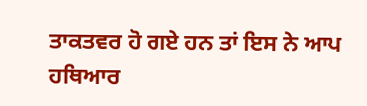ਤਾਕਤਵਰ ਹੋ ਗਏ ਹਨ ਤਾਂ ਇਸ ਨੇ ਆਪ ਹਥਿਆਰ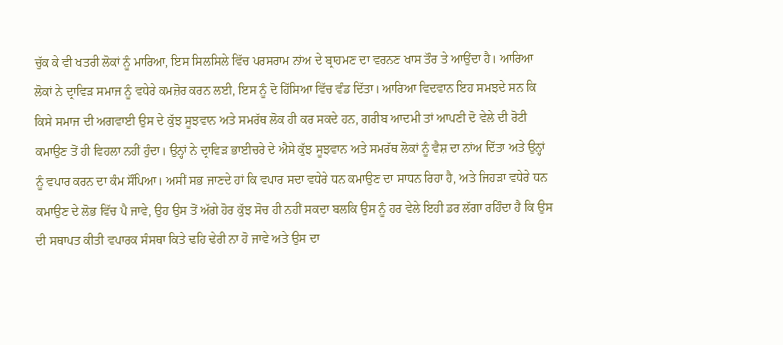ਚੁੱਕ ਕੇ ਵੀ ਖਤਰੀ ਲੋਕਾਂ ਨੂੰ ਮਾਰਿਆ, ਇਸ ਸਿਲਸਿਲੇ ਵਿੱਚ ਪਰਸਰਾਮ ਨਾਂਅ ਦੇ ਬ੍ਰਾਹਮਣ ਦਾ ਵਰਨਣ ਖਾਸ ਤੌਰ ਤੇ ਆਉਂਦਾ ਹੈ। ਆਰਿਆ ਲੋਕਾਂ ਨੇ ਦ੍ਰਾਵਿੜ ਸਮਾਜ ਨੂੰ ਵਧੇਰੇ ਕਮਜ਼ੋਰ ਕਰਨ ਲਈ, ਇਸ ਨੂੰ ਦੋ ਹਿੱਸਿਆ ਵਿੱਚ ਵੰਡ ਦਿੱਤਾ। ਆਰਿਆ ਵਿਦਵਾਨ ਇਹ ਸਮਝਦੇ ਸਨ ਕਿ ਕਿਸੇ ਸਮਾਜ ਦੀ ਅਗਵਾਈ ਉਸ ਦੇ ਕੁੱਝ ਸੂਝਵਾਨ ਅਤੇ ਸਮਰੱਥ ਲੋਕ ਹੀ ਕਰ ਸਕਦੇ ਹਨ, ਗਰੀਬ ਆਦਮੀ ਤਾਂ ਆਪਣੀ ਦੋ ਵੇਲੇ ਦੀ ਰੋਟੀ ਕਮਾਉਣ ਤੋਂ ਹੀ ਵਿਹਲਾ ਨਹੀਂ ਹੁੰਦਾ। ਉਨ੍ਹਾਂ ਨੇ ਦ੍ਰਾਵਿੜ ਭਾਈਚਰੇ ਦੇ ਐਸੇ ਕੁੱਝ ਸੂਝਵਾਨ ਅਤੇ ਸਮਰੱਥ ਲੋਕਾਂ ਨੂੰ ਵੈਸ਼ ਦਾ ਨਾਂਅ ਦਿੱਤਾ ਅਤੇ ਉਨ੍ਹਾਂ ਨੂੰ ਵਪਾਰ ਕਰਨ ਦਾ ਕੰਮ ਸੌਂਪਿਆ। ਅਸੀਂ ਸਭ ਜਾਣਦੇ ਹਾਂ ਕਿ ਵਪਾਰ ਸਦਾ ਵਧੇਰੇ ਧਨ ਕਮਾਉਣ ਦਾ ਸਾਧਨ ਰਿਹਾ ਹੈ, ਅਤੇ ਜਿਹੜਾ ਵਧੇਰੇ ਧਨ ਕਮਾਉਣ ਦੇ ਲੋਭ ਵਿੱਚ ਪੈ ਜਾਵੇ, ਉਹ ਉਸ ਤੋਂ ਅੱਗੇ ਹੋਰ ਕੁੱਝ ਸੋਚ ਹੀ ਨਹੀਂ ਸਕਦਾ ਬਲਕਿ ਉਸ ਨੂੰ ਹਰ ਵੇਲੇ ਇਹੀ ਡਰ ਲੱਗਾ ਰਹਿੰਦਾ ਹੈ ਕਿ ਉਸ ਦੀ ਸਥਾਪਤ ਕੀਤੀ ਵਪਾਰਕ ਸੰਸਥਾ ਕਿਤੇ ਢਹਿ ਢੇਰੀ ਨਾ ਹੋ ਜਾਵੇ ਅਤੇ ਉਸ ਦਾ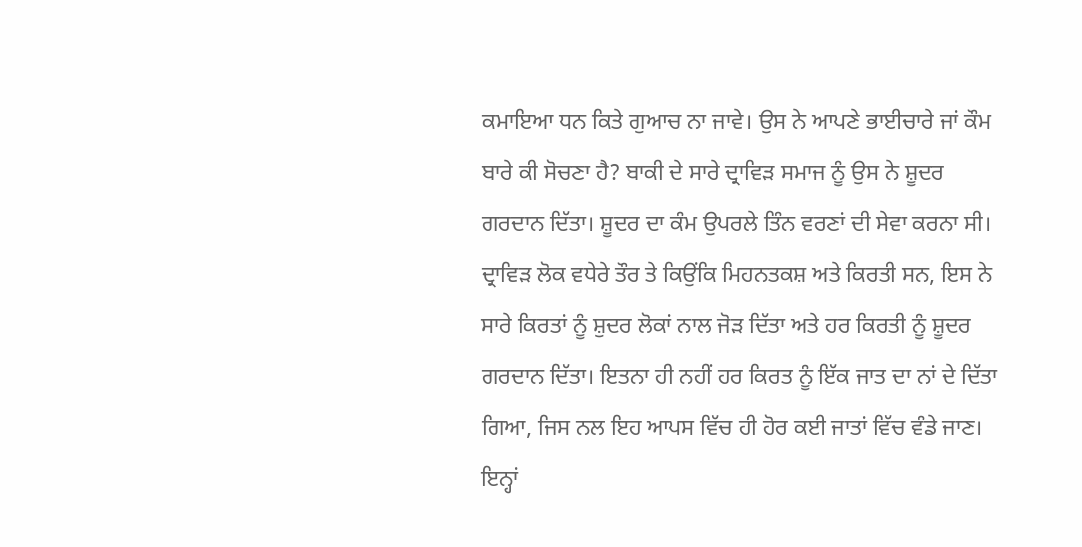ਕਮਾਇਆ ਧਨ ਕਿਤੇ ਗੁਆਚ ਨਾ ਜਾਵੇ। ਉਸ ਨੇ ਆਪਣੇ ਭਾਈਚਾਰੇ ਜਾਂ ਕੌਮ ਬਾਰੇ ਕੀ ਸੋਚਣਾ ਹੈ? ਬਾਕੀ ਦੇ ਸਾਰੇ ਦ੍ਰਾਵਿੜ ਸਮਾਜ ਨੂੰ ਉਸ ਨੇ ਸ਼ੂਦਰ ਗਰਦਾਨ ਦਿੱਤਾ। ਸ਼ੂਦਰ ਦਾ ਕੰਮ ਉਪਰਲੇ ਤਿੰਨ ਵਰਣਾਂ ਦੀ ਸੇਵਾ ਕਰਨਾ ਸੀ। ਦ੍ਰਾਵਿੜ ਲੋਕ ਵਧੇਰੇ ਤੌਰ ਤੇ ਕਿਉਂਕਿ ਮਿਹਨਤਕਸ਼ ਅਤੇ ਕਿਰਤੀ ਸਨ, ਇਸ ਨੇ ਸਾਰੇ ਕਿਰਤਾਂ ਨੂੰ ਸ਼ੁਦਰ ਲੋਕਾਂ ਨਾਲ ਜੋੜ ਦਿੱਤਾ ਅਤੇ ਹਰ ਕਿਰਤੀ ਨੂੰ ਸ਼ੂਦਰ ਗਰਦਾਨ ਦਿੱਤਾ। ਇਤਨਾ ਹੀ ਨਹੀਂ ਹਰ ਕਿਰਤ ਨੂੰ ਇੱਕ ਜਾਤ ਦਾ ਨਾਂ ਦੇ ਦਿੱਤਾ ਗਿਆ, ਜਿਸ ਨਲ ਇਹ ਆਪਸ ਵਿੱਚ ਹੀ ਹੋਰ ਕਈ ਜਾਤਾਂ ਵਿੱਚ ਵੰਡੇ ਜਾਣ। ਇਨ੍ਹਾਂ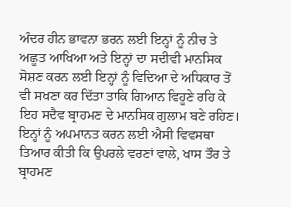ਅੰਦਰ ਹੀਨ ਭਾਵਨਾ ਭਰਨ ਲਈ ਇਨ੍ਹਾਂ ਨੂੰ ਨੀਚ ਤੇ ਅਛੂਤ ਆਖਿਆ ਅਤੇ ਇਨ੍ਹਾਂ ਦਾ ਸਦੀਵੀ ਮਾਨਸਿਕ ਸੋਸ਼ਣ ਕਰਨ ਲਈ ਇਨ੍ਹਾਂ ਨੂੰ ਵਿਦਿਆ ਦੇ ਅਧਿਕਾਰ ਤੋਂ ਵੀ ਸਖਣਾ ਕਰ ਦਿੱਤਾ ਤਾਕਿ ਗਿਆਨ ਵਿਹੂਣੇ ਰਹਿ ਕੇ ਇਹ ਸਦੈਵ ਬ੍ਰਾਹਮਣ ਦੇ ਮਾਨਸਿਕ ਗੁਲਾਮ ਬਣੇ ਰਹਿਣ। ਇਨ੍ਹਾਂ ਨੂੰ ਅਪਮਾਨਤ ਕਰਨ ਲਈ ਐਸੀ ਵਿਵਸਥਾ ਤਿਆਰ ਕੀਤੀ ਕਿ ਉਪਰਲੇ ਵਰਣਾਂ ਵਾਲੇ, ਖਾਸ ਤੌਰ ਤੇ ਬ੍ਰਾਹਮਣ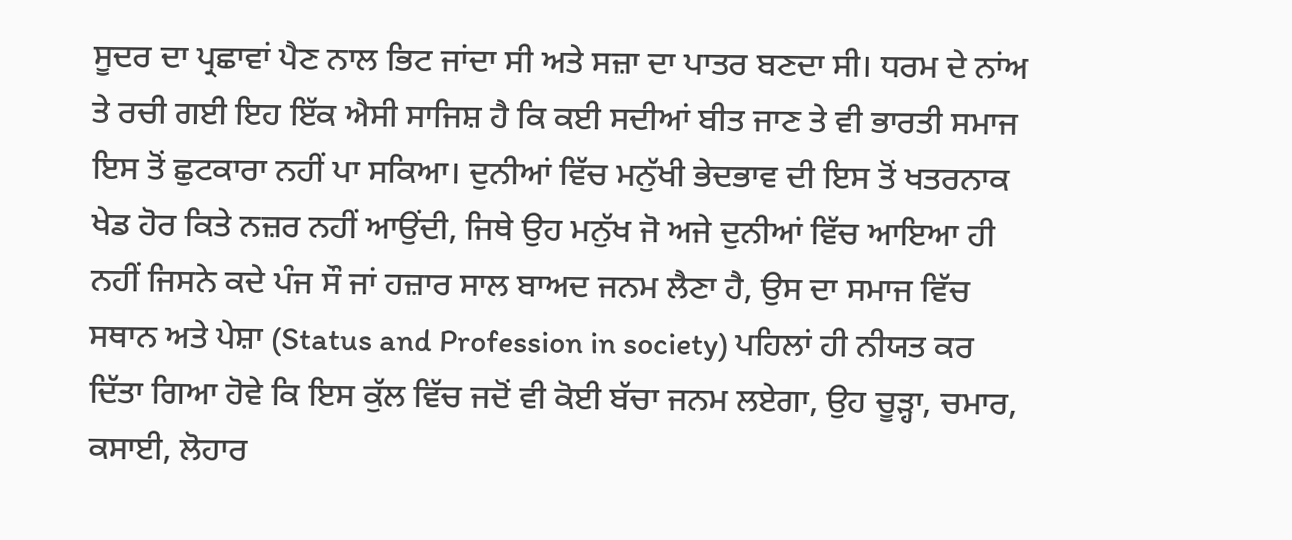ਸੂਦਰ ਦਾ ਪ੍ਰਛਾਵਾਂ ਪੈਣ ਨਾਲ ਭਿਟ ਜਾਂਦਾ ਸੀ ਅਤੇ ਸਜ਼ਾ ਦਾ ਪਾਤਰ ਬਣਦਾ ਸੀ। ਧਰਮ ਦੇ ਨਾਂਅ ਤੇ ਰਚੀ ਗਈ ਇਹ ਇੱਕ ਐਸੀ ਸਾਜਿਸ਼ ਹੈ ਕਿ ਕਈ ਸਦੀਆਂ ਬੀਤ ਜਾਣ ਤੇ ਵੀ ਭਾਰਤੀ ਸਮਾਜ ਇਸ ਤੋਂ ਛੁਟਕਾਰਾ ਨਹੀਂ ਪਾ ਸਕਿਆ। ਦੁਨੀਆਂ ਵਿੱਚ ਮਨੁੱਖੀ ਭੇਦਭਾਵ ਦੀ ਇਸ ਤੋਂ ਖਤਰਨਾਕ ਖੇਡ ਹੋਰ ਕਿਤੇ ਨਜ਼ਰ ਨਹੀਂ ਆਉਂਦੀ, ਜਿਥੇ ਉਹ ਮਨੁੱਖ ਜੋ ਅਜੇ ਦੁਨੀਆਂ ਵਿੱਚ ਆਇਆ ਹੀ ਨਹੀਂ ਜਿਸਨੇ ਕਦੇ ਪੰਜ ਸੌ ਜਾਂ ਹਜ਼ਾਰ ਸਾਲ ਬਾਅਦ ਜਨਮ ਲੈਣਾ ਹੈ, ਉਸ ਦਾ ਸਮਾਜ ਵਿੱਚ ਸਥਾਨ ਅਤੇ ਪੇਸ਼ਾ (Status and Profession in society) ਪਹਿਲਾਂ ਹੀ ਨੀਯਤ ਕਰ ਦਿੱਤਾ ਗਿਆ ਹੋਵੇ ਕਿ ਇਸ ਕੁੱਲ ਵਿੱਚ ਜਦੋਂ ਵੀ ਕੋਈ ਬੱਚਾ ਜਨਮ ਲਏਗਾ, ਉਹ ਚੂੜ੍ਹਾ, ਚਮਾਰ, ਕਸਾਈ, ਲੋਹਾਰ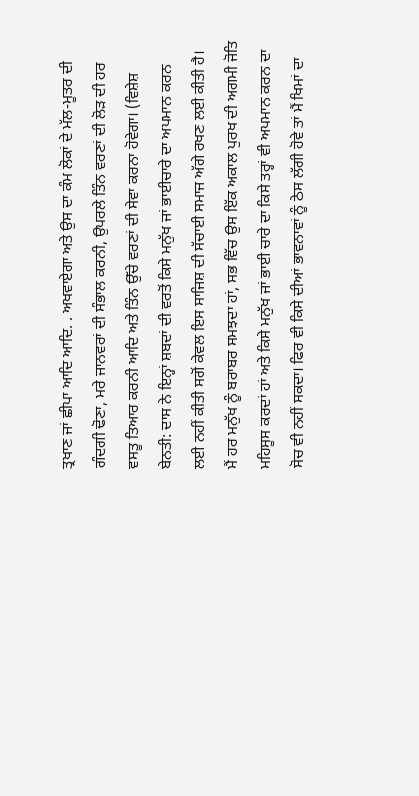ਤ੍ਰਖਾਣ ਜਾਂ ਛੀਪਾ ਆਦਿ ਆਦਿ. . ਅਖਵਾਏਗਾ ਅਤੇ ਉਸ ਦਾ ਕੰਮ ਲੋਕਾਂ ਦੇ ਮੱਲ-ਮੂਤਰ ਦੀ ਗੰਦਗੀ ਢੋਣਾ, ਮਰੇ ਜਾਨਵਰਾਂ ਦੀ ਸੰਭਾਲ ਕਰਨੀ, ਉਪਰਲੇ ਤਿੰਨ ਵਰਣਾਂ ਦੀ ਲੋੜ ਦੀ ਹਰ ਵਸਤੂ ਤਿਆਰ ਕਰਨੀ ਆਦਿ ਅਤੇ ਤਿੰਨ ਉੱਚੇ ਵਰਣਾਂ ਦੀ ਸੇਵਾ ਕਰਨਾ ਹੋਵੇਗਾ। (ਵਿਸ਼ੇਸ਼ ਬੇਨਤੀ: ਦਾਸ ਨੇ ਇਨ੍ਹਾਂ ਸ਼ਬਦਾਂ ਦੀ ਵਰਤੋਂ ਕਿਸੇ ਮਨੁੱਖ ਜਾਂ ਭਾਈਚਾਰੇ ਦਾ ਅਪਮਾਨ ਕਰਨ ਲਈ ਨਹੀਂ ਕੀਤੀ ਸਗੋਂ ਕੇਵਲ ਇਸ ਸਾਜਿਸ਼ ਦੀ ਸੱਚਾਈ ਸਮਾਜ ਅੱਗੇ ਰਖਣ ਲਈ ਕੀਤੀ ਹੈ। ਮੈਂ ਹਰ ਮਨੁੱਖ ਨੂੰ ਬਰਾਬਰ ਸਮਝਦਾ ਹਾਂ, ਸਭ ਵਿੱਚ ਉਸ ਇੱਕ ਅਕਾਲ ਪੁਰਖ ਦੀ ਅਗਮੀ ਜੋਤਿ ਮਹਿਸੂਸ ਕਰਦਾਂ ਹਾਂ ਅਤੇ ਕਿਸੇ ਮਨੁੱਖ ਜਾਂ ਭਾਈ ਚਾਰੇ ਦਾ ਕਿਸੇ ਤਰ੍ਹਾਂ ਵੀ ਅਪਮਾਨ ਕਰਨ ਦਾ ਸੋਚ ਵੀ ਨਹੀਂ ਸਕਦਾ। ਫਿਰ ਵੀ ਕਿਸੇ ਦੀਆਂ ਭਾਵਨਾਵਾਂ ਨੂੰ ਠੇਸ ਲੱਗੀ ਹੋਵੇ ਤਾਂ ਮੈਂ ਖਿਮਾਂ ਦਾ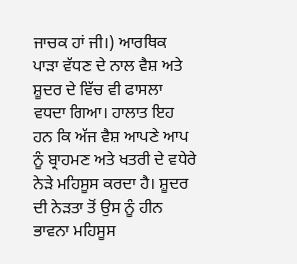ਜਾਚਕ ਹਾਂ ਜੀ।) ਆਰਥਿਕ ਪਾੜਾ ਵੱਧਣ ਦੇ ਨਾਲ ਵੈਸ਼ ਅਤੇ ਸ਼ੂਦਰ ਦੇ ਵਿੱਚ ਵੀ ਫਾਸਲਾ ਵਧਦਾ ਗਿਆ। ਹਾਲਾਤ ਇਹ ਹਨ ਕਿ ਅੱਜ ਵੈਸ਼ ਆਪਣੇ ਆਪ ਨੂੰ ਬ੍ਰਾਹਮਣ ਅਤੇ ਖਤਰੀ ਦੇ ਵਧੇਰੇ ਨੇੜੇ ਮਹਿਸੂਸ ਕਰਦਾ ਹੈ। ਸ਼ੂਦਰ ਦੀ ਨੇੜਤਾ ਤੋਂ ਉਸ ਨੂੰ ਹੀਨ ਭਾਵਨਾ ਮਹਿਸੂਸ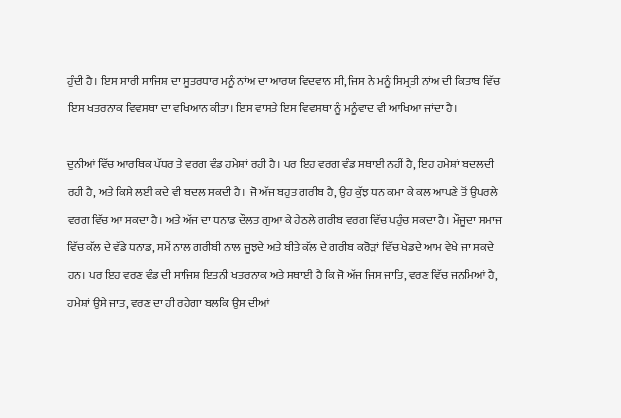ਹੁੰਦੀ ਹੈ। ਇਸ ਸਾਰੀ ਸਾਜਿਸ਼ ਦਾ ਸੂਤਰਧਾਰ ਮਨੂੰ ਨਾਂਅ ਦਾ ਆਰਯ ਵਿਦਵਾਨ ਸੀ, ਜਿਸ ਨੇ ਮਨੂੰ ਸਿਮ੍ਰਤੀ ਨਾਂਅ ਦੀ ਕਿਤਾਬ ਵਿੱਚ ਇਸ ਖਤਰਨਾਕ ਵਿਵਸਥਾ ਦਾ ਵਖਿਆਨ ਕੀਤਾ। ਇਸ ਵਾਸਤੇ ਇਸ ਵਿਵਸਥਾ ਨੂੰ ਮਨੂੰਵਾਦ ਵੀ ਆਖਿਆ ਜਾਂਦਾ ਹੈ।

ਦੁਨੀਆਂ ਵਿੱਚ ਆਰਥਿਕ ਪੱਧਰ ਤੇ ਵਰਗ ਵੰਡ ਹਮੇਸ਼ਾਂ ਰਹੀ ਹੈ। ਪਰ ਇਹ ਵਰਗ ਵੰਡ ਸਥਾਈ ਨਹੀਂ ਹੈ, ਇਹ ਹਮੇਸ਼ਾਂ ਬਦਲਦੀ ਰਹੀ ਹੈ, ਅਤੇ ਕਿਸੇ ਲਈ ਕਦੇ ਵੀ ਬਦਲ ਸਕਦੀ ਹੈ। ਜੋ ਅੱਜ ਬਹੁਤ ਗਰੀਬ ਹੈ, ਉਹ ਕੁੱਝ ਧਨ ਕਮਾ ਕੇ ਕਲ ਆਪਣੇ ਤੋਂ ਉਪਰਲੇ ਵਰਗ ਵਿੱਚ ਆ ਸਕਦਾ ਹੈ। ਅਤੇ ਅੱਜ ਦਾ ਧਨਾਡ ਦੌਲਤ ਗੁਆ ਕੇ ਹੇਠਲੇ ਗਰੀਬ ਵਰਗ ਵਿੱਚ ਪਹੁੰਚ ਸਕਦਾ ਹੈ। ਮੌਜੂਦਾ ਸਮਾਜ ਵਿੱਚ ਕੱਲ ਦੇ ਵੱਡੇ ਧਨਾਡ, ਸਮੇਂ ਨਾਲ ਗਰੀਬੀ ਨਾਲ ਜੂਝਦੇ ਅਤੇ ਬੀਤੇ ਕੱਲ ਦੇ ਗਰੀਬ ਕਰੋੜਾਂ ਵਿੱਚ ਖੇਡਦੇ ਆਮ ਵੇਖੇ ਜਾ ਸਕਦੇ ਹਨ। ਪਰ ਇਹ ਵਰਣ ਵੰਡ ਦੀ ਸਾਜਿਸ਼ ਇਤਨੀ ਖਤਰਨਾਕ ਅਤੇ ਸਥਾਈ ਹੈ ਕਿ ਜੋ ਅੱਜ ਜਿਸ ਜਾਤਿ, ਵਰਣ ਵਿੱਚ ਜਨਮਿਆਂ ਹੈ, ਹਮੇਸ਼ਾਂ ਉਸੇ ਜਾਤ, ਵਰਣ ਦਾ ਹੀ ਰਹੇਗਾ ਬਲਕਿ ਉਸ ਦੀਆਂ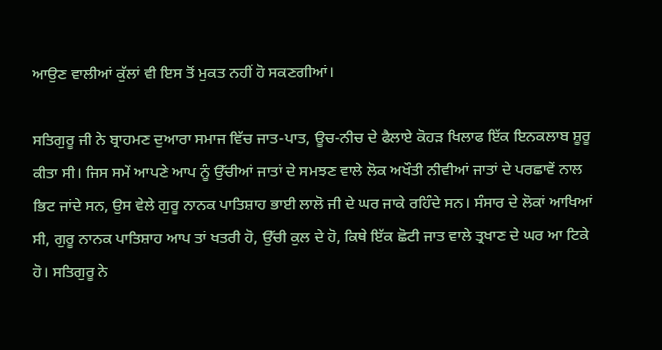ਆਉਣ ਵਾਲੀਆਂ ਕੁੱਲਾਂ ਵੀ ਇਸ ਤੋਂ ਮੁਕਤ ਨਹੀਂ ਹੋ ਸਕਣਗੀਆਂ।

ਸਤਿਗੁਰੂ ਜੀ ਨੇ ਬ੍ਰਾਹਮਣ ਦੁਆਰਾ ਸਮਾਜ ਵਿੱਚ ਜਾਤ-ਪਾਤ, ਊਚ-ਨੀਚ ਦੇ ਫੈਲਾਏ ਕੋਹੜ ਖਿਲਾਫ ਇੱਕ ਇਨਕਲਾਬ ਸ਼ੂਰੂ ਕੀਤਾ ਸੀ। ਜਿਸ ਸਮੇਂ ਆਪਣੇ ਆਪ ਨੂੰ ਉੱਚੀਆਂ ਜਾਤਾਂ ਦੇ ਸਮਝਣ ਵਾਲੇ ਲੋਕ ਅਖੌਤੀ ਨੀਵੀਆਂ ਜਾਤਾਂ ਦੇ ਪਰਛਾਵੇਂ ਨਾਲ ਭਿਟ ਜਾਂਦੇ ਸਨ, ਉਸ ਵੇਲੇ ਗੁਰੂ ਨਾਨਕ ਪਾਤਿਸ਼ਾਹ ਭਾਈ ਲਾਲੋ ਜੀ ਦੇ ਘਰ ਜਾਕੇ ਰਹਿੰਦੇ ਸਨ। ਸੰਸਾਰ ਦੇ ਲੋਕਾਂ ਆਖਿਆਂ ਸੀ, ਗੁਰੂ ਨਾਨਕ ਪਾਤਿਸ਼ਾਹ ਆਪ ਤਾਂ ਖਤਰੀ ਹੋ, ਉੱਚੀ ਕੁਲ ਦੇ ਹੋ, ਕਿਥੇ ਇੱਕ ਛੋਟੀ ਜਾਤ ਵਾਲੇ ਤ੍ਰਖਾਣ ਦੇ ਘਰ ਆ ਟਿਕੇ ਹੋ। ਸਤਿਗੁਰੂ ਨੇ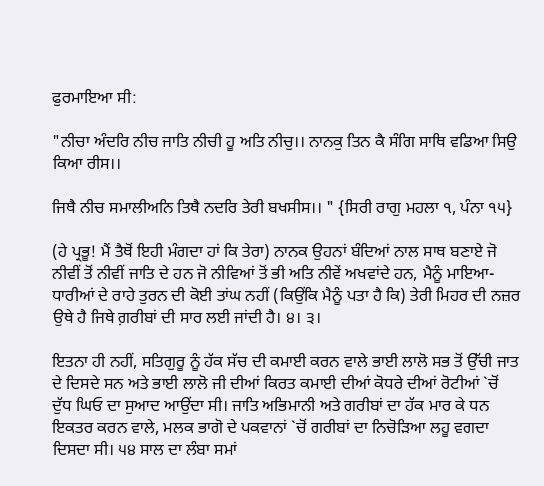ਫੁਰਮਾਇਆ ਸੀ:

"ਨੀਚਾ ਅੰਦਰਿ ਨੀਚ ਜਾਤਿ ਨੀਚੀ ਹੂ ਅਤਿ ਨੀਚੁ।। ਨਾਨਕੁ ਤਿਨ ਕੈ ਸੰਗਿ ਸਾਥਿ ਵਡਿਆ ਸਿਉ ਕਿਆ ਰੀਸ।।

ਜਿਥੈ ਨੀਚ ਸਮਾਲੀਅਨਿ ਤਿਥੈ ਨਦਰਿ ਤੇਰੀ ਬਖਸੀਸ।। " {ਸਿਰੀ ਰਾਗੁ ਮਹਲਾ ੧, ਪੰਨਾ ੧੫}

(ਹੇ ਪ੍ਰਭੂ! ਮੈਂ ਤੈਥੋਂ ਇਹੀ ਮੰਗਦਾ ਹਾਂ ਕਿ ਤੇਰਾ) ਨਾਨਕ ਉਹਨਾਂ ਬੰਦਿਆਂ ਨਾਲ ਸਾਥ ਬਣਾਏ ਜੋ ਨੀਵੀਂ ਤੋਂ ਨੀਵੀਂ ਜਾਤਿ ਦੇ ਹਨ ਜੋ ਨੀਵਿਆਂ ਤੋਂ ਭੀ ਅਤਿ ਨੀਵੇਂ ਅਖਵਾਂਦੇ ਹਨ, ਮੈਨੂੰ ਮਾਇਆ-ਧਾਰੀਆਂ ਦੇ ਰਾਹੇ ਤੁਰਨ ਦੀ ਕੋਈ ਤਾਂਘ ਨਹੀਂ (ਕਿਉਂਕਿ ਮੈਨੂੰ ਪਤਾ ਹੈ ਕਿ) ਤੇਰੀ ਮਿਹਰ ਦੀ ਨਜ਼ਰ ਉਥੇ ਹੈ ਜਿਥੇ ਗ਼ਰੀਬਾਂ ਦੀ ਸਾਰ ਲਈ ਜਾਂਦੀ ਹੈ। ੪। ੩।

ਇਤਨਾ ਹੀ ਨਹੀਂ, ਸਤਿਗੁਰੂ ਨੂੰ ਹੱਕ ਸੱਚ ਦੀ ਕਮਾਈ ਕਰਨ ਵਾਲੇ ਭਾਈ ਲਾਲੋ ਸਭ ਤੋਂ ਉੱਚੀ ਜਾਤ ਦੇ ਦਿਸਦੇ ਸਨ ਅਤੇ ਭਾਈ ਲਾਲੋ ਜੀ ਦੀਆਂ ਕਿਰਤ ਕਮਾਈ ਦੀਆਂ ਕੋਧਰੇ ਦੀਆਂ ਰੋਟੀਆਂ `ਚੋਂ ਦੁੱਧ ਘਿਓ ਦਾ ਸੁਆਦ ਆਉਂਦਾ ਸੀ। ਜਾਤਿ ਅਭਿਮਾਨੀ ਅਤੇ ਗਰੀਬਾਂ ਦਾ ਹੱਕ ਮਾਰ ਕੇ ਧਨ ਇਕਤਰ ਕਰਨ ਵਾਲੇ, ਮਲਕ ਭਾਗੋ ਦੇ ਪਕਵਾਨਾਂ `ਚੋਂ ਗਰੀਬਾਂ ਦਾ ਨਿਚੋੜਿਆ ਲਹੂ ਵਗਦਾ ਦਿਸਦਾ ਸੀ। ੫੪ ਸਾਲ ਦਾ ਲੰਬਾ ਸਮਾਂ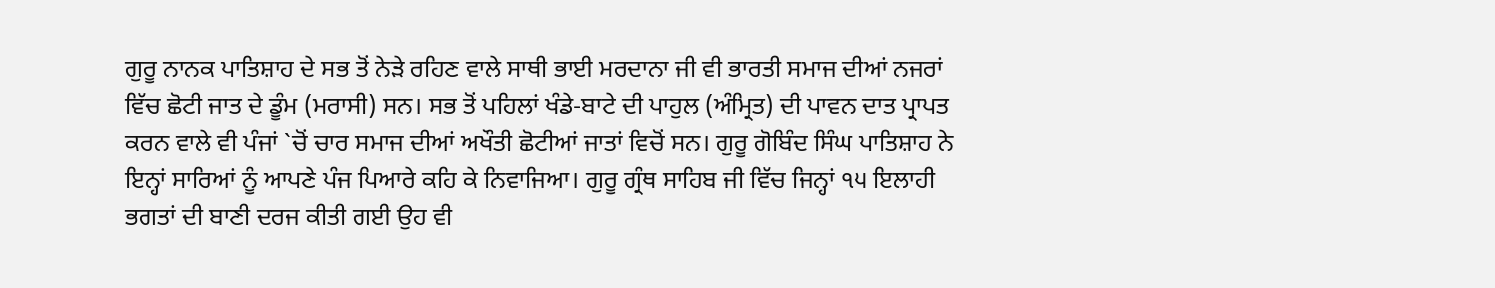ਗੁਰੂ ਨਾਨਕ ਪਾਤਿਸ਼ਾਹ ਦੇ ਸਭ ਤੋਂ ਨੇੜੇ ਰਹਿਣ ਵਾਲੇ ਸਾਥੀ ਭਾਈ ਮਰਦਾਨਾ ਜੀ ਵੀ ਭਾਰਤੀ ਸਮਾਜ ਦੀਆਂ ਨਜਰਾਂ ਵਿੱਚ ਛੋਟੀ ਜਾਤ ਦੇ ਡੂੰਮ (ਮਰਾਸੀ) ਸਨ। ਸਭ ਤੋਂ ਪਹਿਲਾਂ ਖੰਡੇ-ਬਾਟੇ ਦੀ ਪਾਹੁਲ (ਅੰਮ੍ਰਿਤ) ਦੀ ਪਾਵਨ ਦਾਤ ਪ੍ਰਾਪਤ ਕਰਨ ਵਾਲੇ ਵੀ ਪੰਜਾਂ `ਚੋਂ ਚਾਰ ਸਮਾਜ ਦੀਆਂ ਅਖੌਤੀ ਛੋਟੀਆਂ ਜਾਤਾਂ ਵਿਚੋਂ ਸਨ। ਗੁਰੂ ਗੋਬਿੰਦ ਸਿੰਘ ਪਾਤਿਸ਼ਾਹ ਨੇ ਇਨ੍ਹਾਂ ਸਾਰਿਆਂ ਨੂੰ ਆਪਣੇ ਪੰਜ ਪਿਆਰੇ ਕਹਿ ਕੇ ਨਿਵਾਜਿਆ। ਗੁਰੂ ਗ੍ਰੰਥ ਸਾਹਿਬ ਜੀ ਵਿੱਚ ਜਿਨ੍ਹਾਂ ੧੫ ਇਲਾਹੀ ਭਗਤਾਂ ਦੀ ਬਾਣੀ ਦਰਜ ਕੀਤੀ ਗਈ ਉਹ ਵੀ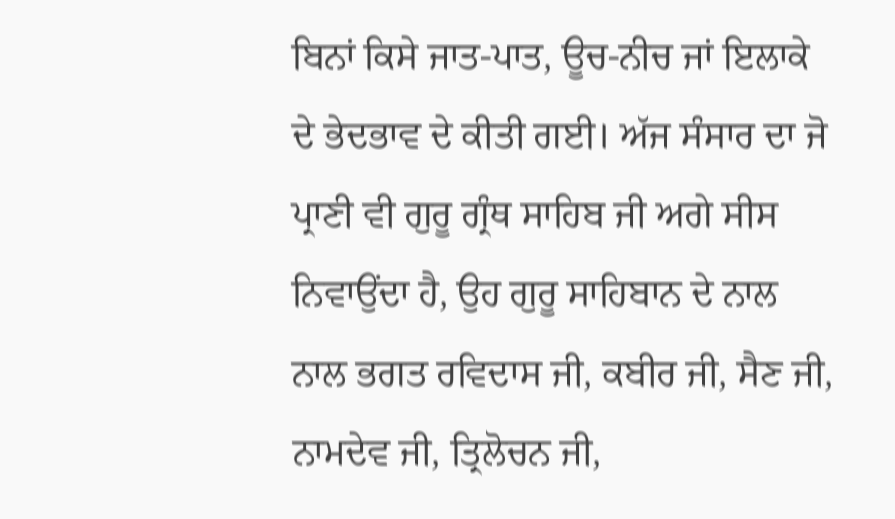ਬਿਨਾਂ ਕਿਸੇ ਜਾਤ-ਪਾਤ, ਊਚ-ਨੀਚ ਜਾਂ ਇਲਾਕੇ ਦੇ ਭੇਦਭਾਵ ਦੇ ਕੀਤੀ ਗਈ। ਅੱਜ ਸੰਸਾਰ ਦਾ ਜੋ ਪ੍ਰਾਣੀ ਵੀ ਗੁਰੂ ਗ੍ਰੰਥ ਸਾਹਿਬ ਜੀ ਅਗੇ ਸੀਸ ਨਿਵਾਉਂਦਾ ਹੈ, ਉਹ ਗੁਰੂ ਸਾਹਿਬਾਨ ਦੇ ਨਾਲ ਨਾਲ ਭਗਤ ਰਵਿਦਾਸ ਜੀ, ਕਬੀਰ ਜੀ, ਸੈਣ ਜੀ, ਨਾਮਦੇਵ ਜੀ, ਤ੍ਰਿਲੋਚਨ ਜੀ,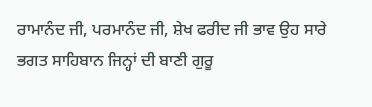ਰਾਮਾਨੰਦ ਜੀ, ਪਰਮਾਨੰਦ ਜੀ, ਸ਼ੇਖ ਫਰੀਦ ਜੀ ਭਾਵ ਉਹ ਸਾਰੇ ਭਗਤ ਸਾਹਿਬਾਨ ਜਿਨ੍ਹਾਂ ਦੀ ਬਾਣੀ ਗੁਰੂ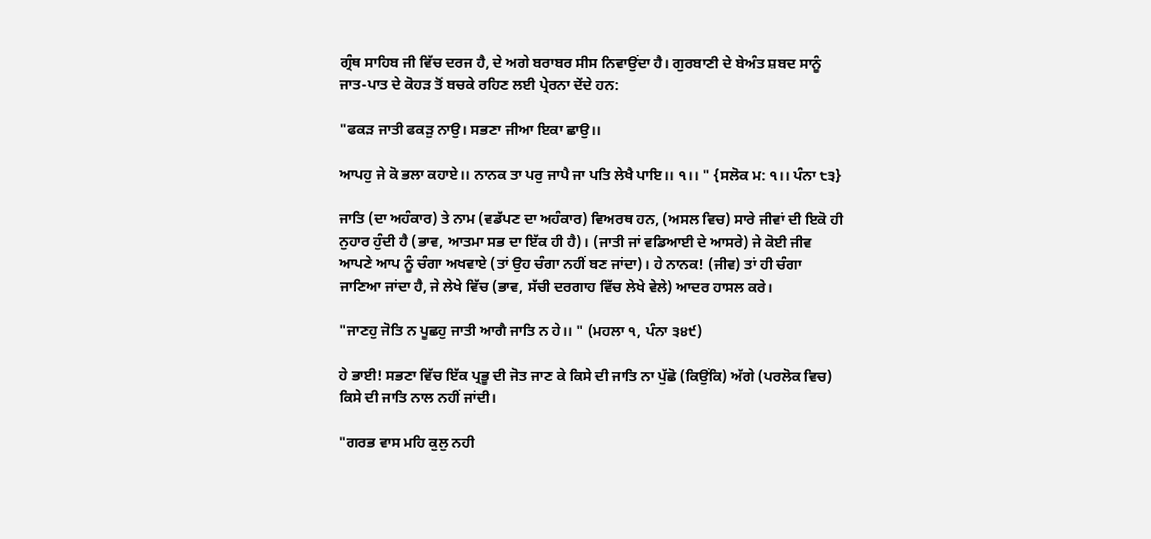ਗ੍ਰੰਥ ਸਾਹਿਬ ਜੀ ਵਿੱਚ ਦਰਜ ਹੈ, ਦੇ ਅਗੇ ਬਰਾਬਰ ਸੀਸ ਨਿਵਾਉਂਦਾ ਹੈ। ਗੁਰਬਾਣੀ ਦੇ ਬੇਅੰਤ ਸ਼ਬਦ ਸਾਨੂੰ ਜਾਤ-ਪਾਤ ਦੇ ਕੋਹੜ ਤੋਂ ਬਚਕੇ ਰਹਿਣ ਲਈ ਪ੍ਰੇਰਨਾ ਦੇਂਦੇ ਹਨ:

"ਫਕੜ ਜਾਤੀ ਫਕੜੁ ਨਾਉ। ਸਭਣਾ ਜੀਆ ਇਕਾ ਛਾਉ।।

ਆਪਹੁ ਜੇ ਕੋ ਭਲਾ ਕਹਾਏ।। ਨਾਨਕ ਤਾ ਪਰੁ ਜਾਪੈ ਜਾ ਪਤਿ ਲੇਖੈ ਪਾਇ।। ੧।। " {ਸਲੋਕ ਮ: ੧।। ਪੰਨਾ ੮੩}

ਜਾਤਿ (ਦਾ ਅਹੰਕਾਰ) ਤੇ ਨਾਮ (ਵਡੱਪਣ ਦਾ ਅਹੰਕਾਰ) ਵਿਅਰਥ ਹਨ, (ਅਸਲ ਵਿਚ) ਸਾਰੇ ਜੀਵਾਂ ਦੀ ਇਕੋ ਹੀ ਨੁਹਾਰ ਹੁੰਦੀ ਹੈ (ਭਾਵ, ਆਤਮਾ ਸਭ ਦਾ ਇੱਕ ਹੀ ਹੈ)। (ਜਾਤੀ ਜਾਂ ਵਡਿਆਈ ਦੇ ਆਸਰੇ) ਜੇ ਕੋਈ ਜੀਵ ਆਪਣੇ ਆਪ ਨੂੰ ਚੰਗਾ ਅਖਵਾਏ (ਤਾਂ ਉਹ ਚੰਗਾ ਨਹੀਂ ਬਣ ਜਾਂਦਾ)। ਹੇ ਨਾਨਕ! (ਜੀਵ) ਤਾਂ ਹੀ ਚੰਗਾ ਜਾਣਿਆ ਜਾਂਦਾ ਹੈ, ਜੇ ਲੇਖੇ ਵਿੱਚ (ਭਾਵ, ਸੱਚੀ ਦਰਗਾਹ ਵਿੱਚ ਲੇਖੇ ਵੇਲੇ) ਆਦਰ ਹਾਸਲ ਕਰੇ।

"ਜਾਣਹੁ ਜੋਤਿ ਨ ਪੂਛਹੁ ਜਾਤੀ ਆਗੈ ਜਾਤਿ ਨ ਹੇ।। " (ਮਹਲਾ ੧, ਪੰਨਾ ੩੪੯)

ਹੇ ਭਾਈ! ਸਭਣਾ ਵਿੱਚ ਇੱਕ ਪ੍ਰਭੂ ਦੀ ਜੋਤ ਜਾਣ ਕੇ ਕਿਸੇ ਦੀ ਜਾਤਿ ਨਾ ਪੁੱਛੋ (ਕਿਉਂਕਿ) ਅੱਗੇ (ਪਰਲੋਕ ਵਿਚ) ਕਿਸੇ ਦੀ ਜਾਤਿ ਨਾਲ ਨਹੀਂ ਜਾਂਦੀ।

"ਗਰਭ ਵਾਸ ਮਹਿ ਕੁਲੁ ਨਹੀ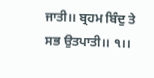ਜਾਤੀ।। ਬ੍ਰਹਮ ਬਿੰਦੁ ਤੇ ਸਭ ਉਤਪਾਤੀ।। ੧।।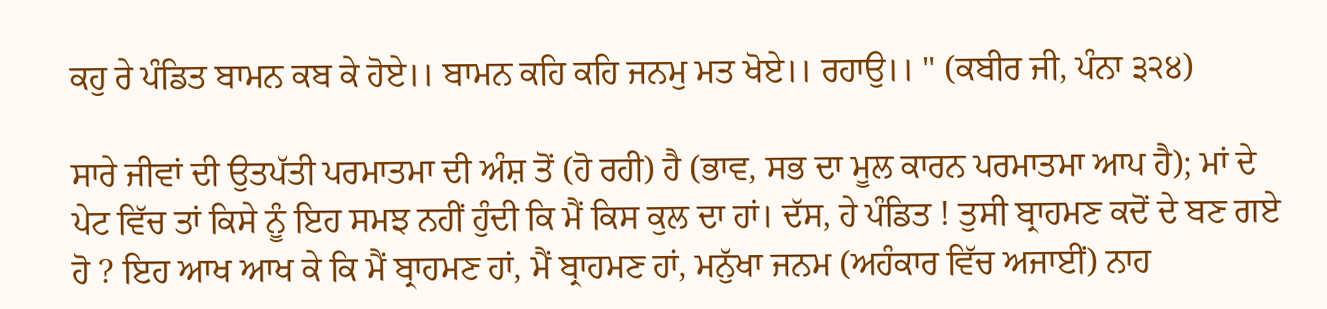ਕਹੁ ਰੇ ਪੰਡਿਤ ਬਾਮਨ ਕਬ ਕੇ ਹੋਏ।। ਬਾਮਨ ਕਹਿ ਕਹਿ ਜਨਮੁ ਮਤ ਖੋਏ।। ਰਹਾਉ।। " (ਕਬੀਰ ਜੀ, ਪੰਨਾ ੩੨੪)

ਸਾਰੇ ਜੀਵਾਂ ਦੀ ਉਤਪੱਤੀ ਪਰਮਾਤਮਾ ਦੀ ਅੰਸ਼ ਤੋਂ (ਹੋ ਰਹੀ) ਹੈ (ਭਾਵ, ਸਭ ਦਾ ਮੂਲ ਕਾਰਨ ਪਰਮਾਤਮਾ ਆਪ ਹੈ); ਮਾਂ ਦੇ ਪੇਟ ਵਿੱਚ ਤਾਂ ਕਿਸੇ ਨੂੰ ਇਹ ਸਮਝ ਨਹੀਂ ਹੁੰਦੀ ਕਿ ਮੈਂ ਕਿਸ ਕੁਲ ਦਾ ਹਾਂ। ਦੱਸ, ਹੇ ਪੰਡਿਤ ! ਤੁਸੀ ਬ੍ਰਾਹਮਣ ਕਦੋਂ ਦੇ ਬਣ ਗਏ ਹੋ ? ਇਹ ਆਖ ਆਖ ਕੇ ਕਿ ਮੈਂ ਬ੍ਰਾਹਮਣ ਹਾਂ, ਮੈਂ ਬ੍ਰਾਹਮਣ ਹਾਂ, ਮਨੁੱਖਾ ਜਨਮ (ਅਹੰਕਾਰ ਵਿੱਚ ਅਜਾਈਂ) ਨਾਹ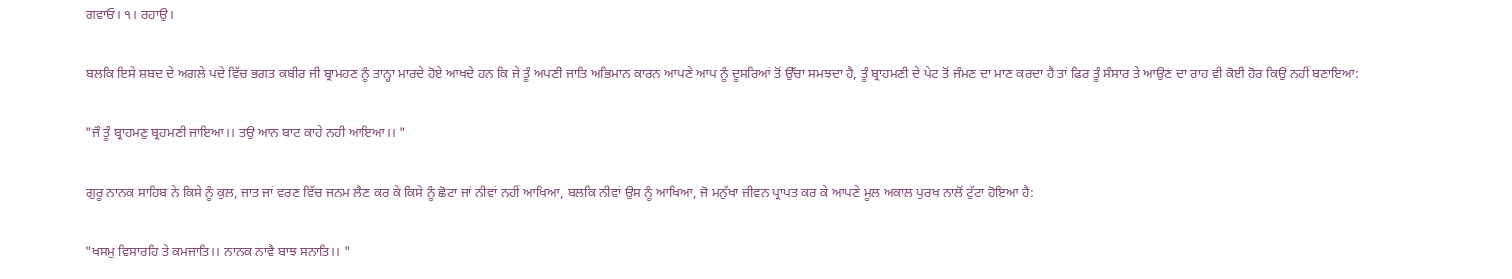ਗਵਾਓ। ੧। ਰਹਾਉ।

ਬਲਕਿ ਇਸੇ ਸ਼ਬਦ ਦੇ ਅਗਲੇ ਪਦੇ ਵਿੱਚ ਭਗਤ ਕਬੀਰ ਜੀ ਬ੍ਰਾਮਹਣ ਨੂੰ ਤਾਨ੍ਹਾ ਮਾਰਦੇ ਹੋਏ ਆਖਦੇ ਹਨ ਕਿ ਜੇ ਤੂੰ ਅਪਣੀ ਜਾਤਿ ਅਭਿਮਾਨ ਕਾਰਨ ਆਪਣੇ ਆਪ ਨੂੰ ਦੂਸਰਿਆਂ ਤੋਂ ਉੱਚਾ ਸਮਝਦਾ ਹੈ, ਤੂੰ ਬ੍ਰਾਹਮਣੀ ਦੇ ਪੇਟ ਤੋਂ ਜੰਮਣ ਦਾ ਮਾਣ ਕਰਦਾ ਹੈ ਤਾਂ ਫਿਰ ਤੂੰ ਸੰਸਾਰ ਤੇ ਆਉਣ ਦਾ ਰਾਹ ਵੀ ਕੋਈ ਹੋਰ ਕਿਉਂ ਨਹੀਂ ਬਣਾਇਆ:

"ਜੌ ਤੂੰ ਬ੍ਰਾਹਮਣੁ ਬ੍ਰਹਮਣੀ ਜਾਇਆ।। ਤਉ ਆਨ ਬਾਟ ਕਾਹੇ ਨਹੀ ਆਇਆ।। "

ਗੁਰੂ ਨਾਨਕ ਸਾਹਿਬ ਨੇ ਕਿਸੇ ਨੂੰ ਕੁਲ, ਜਾਤ ਜਾਂ ਵਰਣ ਵਿੱਚ ਜਨਮ ਲੈਣ ਕਰ ਕੇ ਕਿਸੇ ਨੂੰ ਛੋਟਾ ਜਾਂ ਨੀਵਾਂ ਨਹੀਂ ਆਖਿਆ, ਬਲਕਿ ਨੀਵਾਂ ਉਸ ਨੂੰ ਆਖਿਆ, ਜੋ ਮਨੁੱਖਾ ਜੀਵਨ ਪ੍ਰਾਪਤ ਕਰ ਕੇ ਆਪਣੇ ਮੂਲ ਅਕਾਲ ਪੁਰਖ ਨਾਲੋਂ ਟੁੱਟਾ ਹੋਇਆ ਹੈ:

"ਖਸਮੁ ਵਿਸਾਰਹਿ ਤੇ ਕਮਜਾਤਿ।। ਨਾਨਕ ਨਾਵੈ ਬਾਝ ਸਨਾਤਿ।। "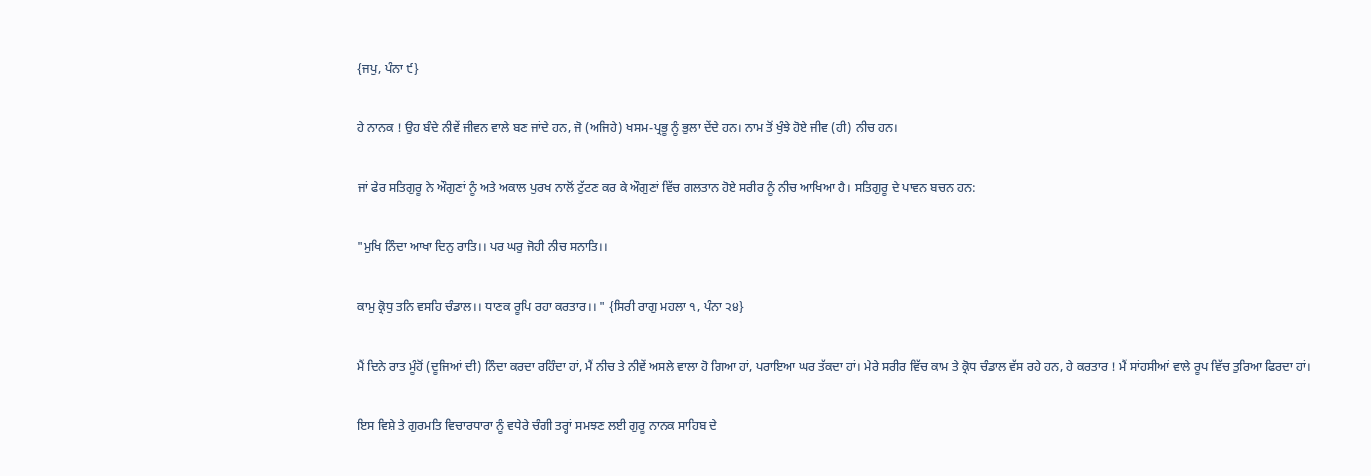{ਜਪੁ, ਪੰਨਾ ੯}

ਹੇ ਨਾਨਕ ! ਉਹ ਬੰਦੇ ਨੀਵੇਂ ਜੀਵਨ ਵਾਲੇ ਬਣ ਜਾਂਦੇ ਹਨ, ਜੋ (ਅਜਿਹੇ) ਖਸਮ-ਪ੍ਰਭੂ ਨੂੰ ਭੁਲਾ ਦੇਂਦੇ ਹਨ। ਨਾਮ ਤੋਂ ਖੁੰਝੇ ਹੋਏ ਜੀਵ (ਹੀ) ਨੀਚ ਹਨ।

ਜਾਂ ਫੇਰ ਸਤਿਗੁਰੂ ਨੇ ਔਗੁਣਾਂ ਨੂੰ ਅਤੇ ਅਕਾਲ ਪੁਰਖ ਨਾਲੋਂ ਟੁੱਟਣ ਕਰ ਕੇ ਔਗੁਣਾਂ ਵਿੱਚ ਗਲਤਾਨ ਹੋਏ ਸਰੀਰ ਨੂੰ ਨੀਚ ਆਖਿਆ ਹੈ। ਸਤਿਗੁਰੂ ਦੇ ਪਾਵਨ ਬਚਨ ਹਨ:

"ਮੁਖਿ ਨਿੰਦਾ ਆਖਾ ਦਿਨੁ ਰਾਤਿ।। ਪਰ ਘਰੁ ਜੋਹੀ ਨੀਚ ਸਨਾਤਿ।।

ਕਾਮੁ ਕ੍ਰੋਧੁ ਤਨਿ ਵਸਹਿ ਚੰਡਾਲ।। ਧਾਣਕ ਰੂਪਿ ਰਹਾ ਕਰਤਾਰ।। " {ਸਿਰੀ ਰਾਗੁ ਮਹਲਾ ੧, ਪੰਨਾ ੨੪}

ਮੈਂ ਦਿਨੇ ਰਾਤ ਮੂੰਹੋਂ (ਦੂਜਿਆਂ ਦੀ) ਨਿੰਦਾ ਕਰਦਾ ਰਹਿੰਦਾ ਹਾਂ, ਮੈਂ ਨੀਚ ਤੇ ਨੀਵੇਂ ਅਸਲੇ ਵਾਲਾ ਹੋ ਗਿਆ ਹਾਂ, ਪਰਾਇਆ ਘਰ ਤੱਕਦਾ ਹਾਂ। ਮੇਰੇ ਸਰੀਰ ਵਿੱਚ ਕਾਮ ਤੇ ਕ੍ਰੋਧ ਚੰਡਾਲ ਵੱਸ ਰਹੇ ਹਨ, ਹੇ ਕਰਤਾਰ ! ਮੈਂ ਸਾਂਹਸੀਆਂ ਵਾਲੇ ਰੂਪ ਵਿੱਚ ਤੁਰਿਆ ਫਿਰਦਾ ਹਾਂ।

ਇਸ ਵਿਸ਼ੇ ਤੇ ਗੁਰਮਤਿ ਵਿਚਾਰਧਾਰਾ ਨੂੰ ਵਧੇਰੇ ਚੰਗੀ ਤਰ੍ਹਾਂ ਸਮਝਣ ਲਈ ਗੁਰੂ ਨਾਨਕ ਸਾਹਿਬ ਦੇ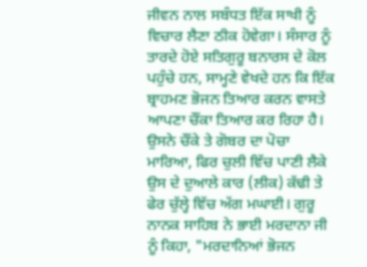ਜੀਵਨ ਨਾਲ ਸਬੰਧਤ ਇੱਕ ਸਾਖੀ ਨੂੰ ਵਿਚਾਰ ਲੈਣਾ ਠੀਕ ਹੋਵੇਗਾ। ਸੰਸਾਰ ਨੂੰ ਤਾਰਦੇ ਹੋਏ ਸਤਿਗੁਰੂ ਬਨਾਰਸ ਦੇ ਕੋਲ ਪਹੁੰਚੇ ਹਨ, ਸਾਮ੍ਹਣੇ ਵੇਖਦੇ ਹਨ ਕਿ ਇੱਕ ਬ੍ਰਾਹਮਣ ਭੋਜਨ ਤਿਆਰ ਕਰਨ ਵਾਸਤੇ ਆਪਣਾ ਚੌਂਕਾ ਤਿਆਰ ਕਰ ਰਿਹਾ ਹੈ। ਉਸਨੇ ਚੌਂਕੇ ਤੇ ਗੋਬਰ ਦਾ ਪੋਚਾ ਮਾਰਿਆ, ਫਿਰ ਚੁਲੀ ਵਿੱਚ ਪਾਣੀ ਲੈਕੇ ਉਸ ਦੇ ਦੁਆਲੇ ਕਾਰ (ਲੀਕ) ਕੱਢੀ ਤੇ ਫੇਰ ਚੁੱਲ੍ਹੇ ਵਿੱਚ ਅੱਗ ਮਘਾਈ। ਗੁਰੂ ਨਾਨਕ ਸਾਹਿਬ ਨੇ ਭਾਈ ਮਰਦਾਨਾ ਜੀ ਨੂੰ ਕਿਹਾ, "ਮਰਦਾਨਿਆਂ ਭੋਜਨ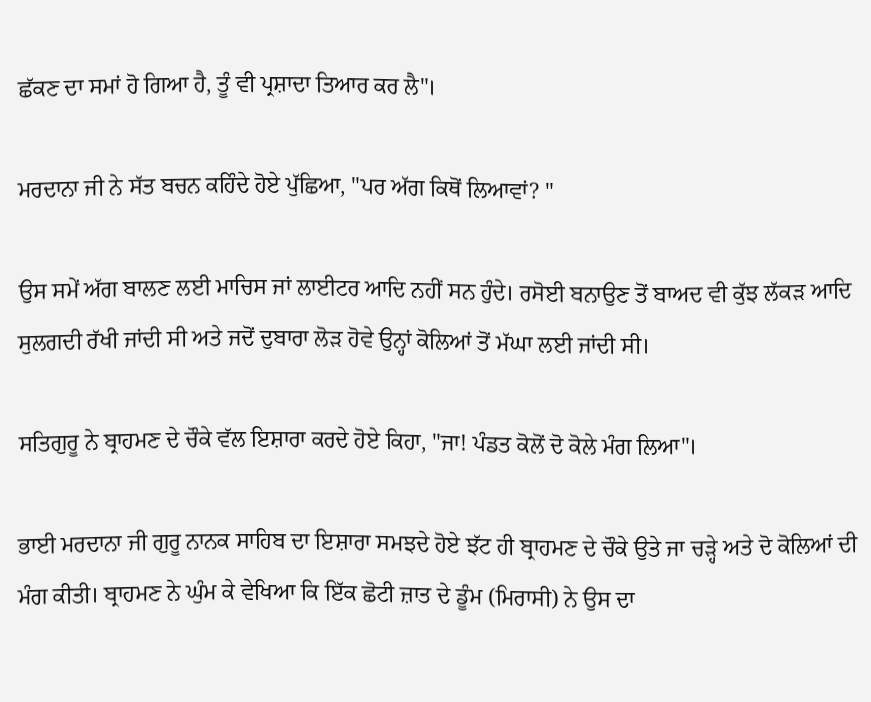ਛੱਕਣ ਦਾ ਸਮਾਂ ਹੋ ਗਿਆ ਹੈ, ਤੂੰ ਵੀ ਪ੍ਰਸ਼ਾਦਾ ਤਿਆਰ ਕਰ ਲੈ"।

ਮਰਦਾਨਾ ਜੀ ਨੇ ਸੱਤ ਬਚਨ ਕਹਿੰਦੇ ਹੋਏ ਪੁੱਛਿਆ, "ਪਰ ਅੱਗ ਕਿਥੋਂ ਲਿਆਵਾਂ? "

ਉਸ ਸਮੇਂ ਅੱਗ ਬਾਲਣ ਲਈ ਮਾਚਿਸ ਜਾਂ ਲਾਈਟਰ ਆਦਿ ਨਹੀਂ ਸਨ ਹੁੰਦੇ। ਰਸੋਈ ਬਨਾਉਣ ਤੋਂ ਬਾਅਦ ਵੀ ਕੁੱਝ ਲੱਕੜ ਆਦਿ ਸੁਲਗਦੀ ਰੱਖੀ ਜਾਂਦੀ ਸੀ ਅਤੇ ਜਦੋਂ ਦੁਬਾਰਾ ਲੋੜ ਹੋਵੇ ਉਨ੍ਹਾਂ ਕੋਲਿਆਂ ਤੋਂ ਮੱਘਾ ਲਈ ਜਾਂਦੀ ਸੀ।

ਸਤਿਗੁਰੂ ਨੇ ਬ੍ਰਾਹਮਣ ਦੇ ਚੌਕੇ ਵੱਲ ਇਸ਼ਾਰਾ ਕਰਦੇ ਹੋਏ ਕਿਹਾ, "ਜਾ! ਪੰਡਤ ਕੋਲੋਂ ਦੋ ਕੋਲੇ ਮੰਗ ਲਿਆ"।

ਭਾਈ ਮਰਦਾਨਾ ਜੀ ਗੁਰੂ ਨਾਨਕ ਸਾਹਿਬ ਦਾ ਇਸ਼ਾਰਾ ਸਮਝਦੇ ਹੋਏ ਝੱਟ ਹੀ ਬ੍ਰਾਹਮਣ ਦੇ ਚੌਕੇ ਉਤੇ ਜਾ ਚੜ੍ਹੇ ਅਤੇ ਦੋ ਕੋਲਿਆਂ ਦੀ ਮੰਗ ਕੀਤੀ। ਬ੍ਰਾਹਮਣ ਨੇ ਘੁੰਮ ਕੇ ਵੇਖਿਆ ਕਿ ਇੱਕ ਛੋਟੀ ਜ਼ਾਤ ਦੇ ਡੂੰਮ (ਮਿਰਾਸੀ) ਨੇ ਉਸ ਦਾ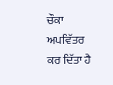ਚੌਕਾ ਅਪਵਿੱਤਰ ਕਰ ਦਿੱਤਾ ਹੈ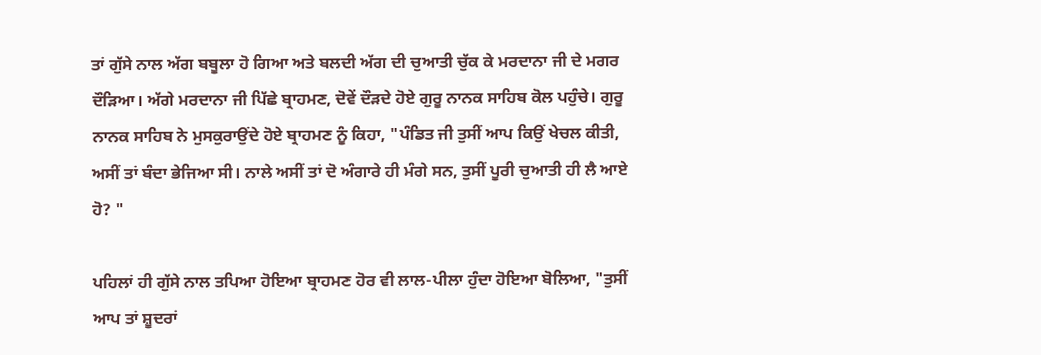ਤਾਂ ਗੁੱਸੇ ਨਾਲ ਅੱਗ ਬਬੂਲਾ ਹੋ ਗਿਆ ਅਤੇ ਬਲਦੀ ਅੱਗ ਦੀ ਚੁਆਤੀ ਚੁੱਕ ਕੇ ਮਰਦਾਨਾ ਜੀ ਦੇ ਮਗਰ ਦੌੜਿਆ। ਅੱਗੇ ਮਰਦਾਨਾ ਜੀ ਪਿੱਛੇ ਬ੍ਰਾਹਮਣ, ਦੋਵੇਂ ਦੌੜਦੇ ਹੋਏ ਗੁਰੂ ਨਾਨਕ ਸਾਹਿਬ ਕੋਲ ਪਹੁੰਚੇ। ਗੁਰੂ ਨਾਨਕ ਸਾਹਿਬ ਨੇ ਮੁਸਕੁਰਾਉਂਦੇ ਹੋਏ ਬ੍ਰਾਹਮਣ ਨੂੰ ਕਿਹਾ, "ਪੰਡਿਤ ਜੀ ਤੁਸੀਂ ਆਪ ਕਿਉਂ ਖੇਚਲ ਕੀਤੀ, ਅਸੀਂ ਤਾਂ ਬੰਦਾ ਭੇਜਿਆ ਸੀ। ਨਾਲੇ ਅਸੀਂ ਤਾਂ ਦੋ ਅੰਗਾਰੇ ਹੀ ਮੰਗੇ ਸਨ, ਤੁਸੀਂ ਪੂਰੀ ਚੁਆਤੀ ਹੀ ਲੈ ਆਏ ਹੋ? "

ਪਹਿਲਾਂ ਹੀ ਗੁੱਸੇ ਨਾਲ ਤਪਿਆ ਹੋਇਆ ਬ੍ਰਾਹਮਣ ਹੋਰ ਵੀ ਲਾਲ-ਪੀਲਾ ਹੁੰਦਾ ਹੋਇਆ ਬੋਲਿਆ, "ਤੁਸੀਂ ਆਪ ਤਾਂ ਸ਼ੂਦਰਾਂ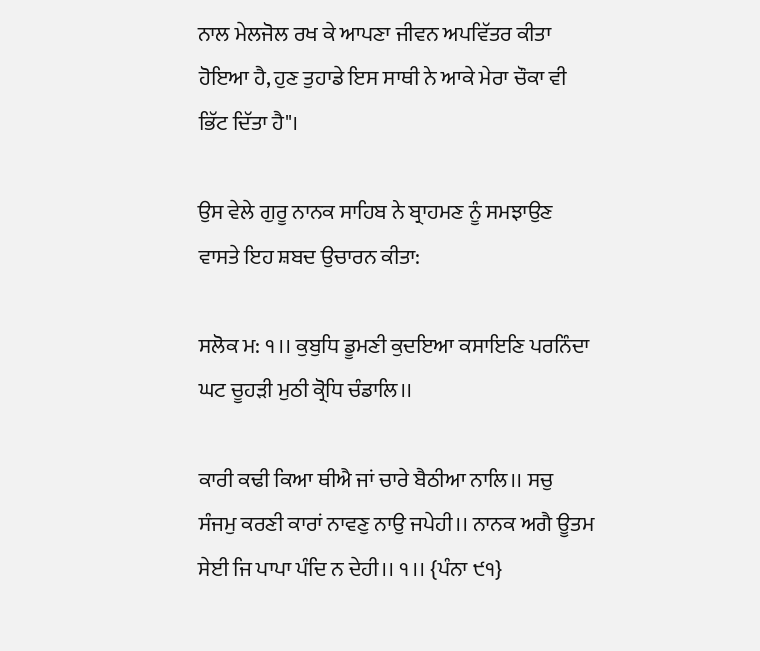ਨਾਲ ਮੇਲਜੋਲ ਰਖ ਕੇ ਆਪਣਾ ਜੀਵਨ ਅਪਵਿੱਤਰ ਕੀਤਾ ਹੋਇਆ ਹੈ, ਹੁਣ ਤੁਹਾਡੇ ਇਸ ਸਾਥੀ ਨੇ ਆਕੇ ਮੇਰਾ ਚੌਕਾ ਵੀ ਭਿੱਟ ਦਿੱਤਾ ਹੈ"।

ਉਸ ਵੇਲੇ ਗੁਰੂ ਨਾਨਕ ਸਾਹਿਬ ਨੇ ਬ੍ਰਾਹਮਣ ਨੂੰ ਸਮਝਾਉਣ ਵਾਸਤੇ ਇਹ ਸ਼ਬਦ ਉਚਾਰਨ ਕੀਤਾ:

ਸਲੋਕ ਮ: ੧।। ਕੁਬੁਧਿ ਡੂਮਣੀ ਕੁਦਇਆ ਕਸਾਇਣਿ ਪਰਨਿੰਦਾ ਘਟ ਚੂਹੜੀ ਮੁਠੀ ਕ੍ਰੋਧਿ ਚੰਡਾਲਿ।।

ਕਾਰੀ ਕਢੀ ਕਿਆ ਥੀਐ ਜਾਂ ਚਾਰੇ ਬੈਠੀਆ ਨਾਲਿ।। ਸਚੁ ਸੰਜਮੁ ਕਰਣੀ ਕਾਰਾਂ ਨਾਵਣੁ ਨਾਉ ਜਪੇਹੀ।। ਨਾਨਕ ਅਗੈ ਊਤਮ ਸੇਈ ਜਿ ਪਾਪਾ ਪੰਦਿ ਨ ਦੇਹੀ।। ੧।। {ਪੰਨਾ ੯੧}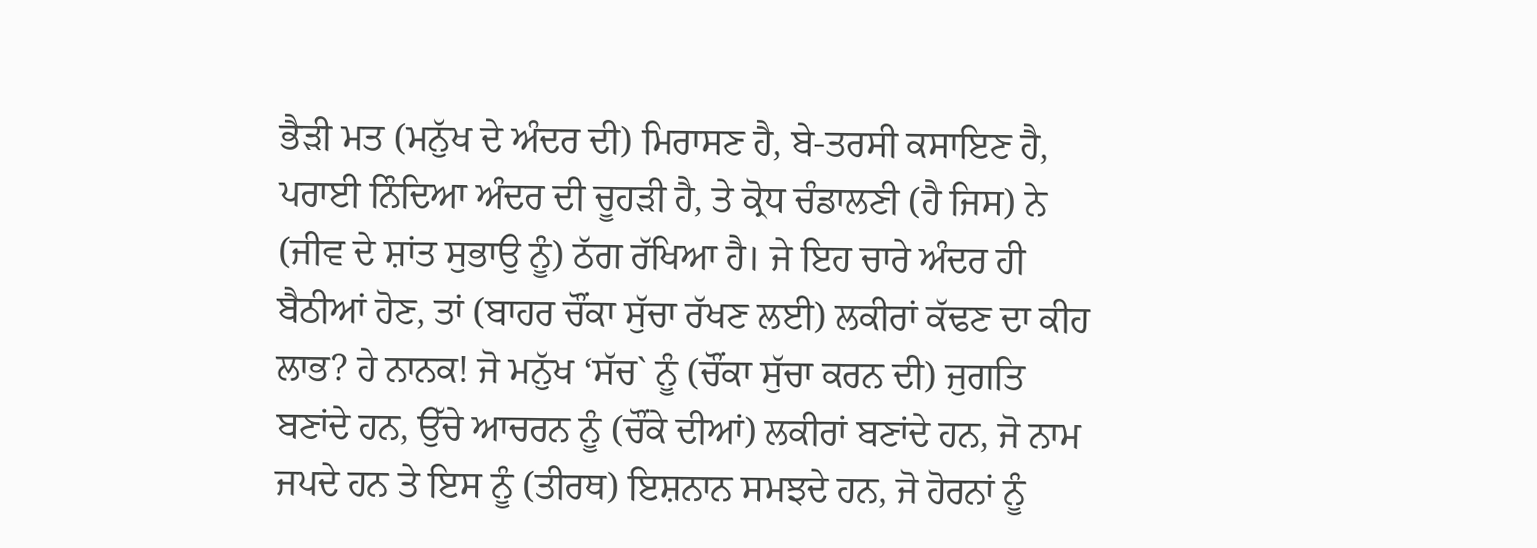ਭੈੜੀ ਮਤ (ਮਨੁੱਖ ਦੇ ਅੰਦਰ ਦੀ) ਮਿਰਾਸਣ ਹੈ, ਬੇ-ਤਰਸੀ ਕਸਾਇਣ ਹੈ, ਪਰਾਈ ਨਿੰਦਿਆ ਅੰਦਰ ਦੀ ਚੂਹੜੀ ਹੈ, ਤੇ ਕ੍ਰੋਧ ਚੰਡਾਲਣੀ (ਹੈ ਜਿਸ) ਨੇ (ਜੀਵ ਦੇ ਸ਼ਾਂਤ ਸੁਭਾਉ ਨੂੰ) ਠੱਗ ਰੱਖਿਆ ਹੈ। ਜੇ ਇਹ ਚਾਰੇ ਅੰਦਰ ਹੀ ਬੈਠੀਆਂ ਹੋਣ, ਤਾਂ (ਬਾਹਰ ਚੌਂਕਾ ਸੁੱਚਾ ਰੱਖਣ ਲਈ) ਲਕੀਰਾਂ ਕੱਢਣ ਦਾ ਕੀਹ ਲਾਭ? ਹੇ ਨਾਨਕ! ਜੋ ਮਨੁੱਖ ‘ਸੱਚ` ਨੂੰ (ਚੌਂਕਾ ਸੁੱਚਾ ਕਰਨ ਦੀ) ਜੁਗਤਿ ਬਣਾਂਦੇ ਹਨ, ਉੱਚੇ ਆਚਰਨ ਨੂੰ (ਚੌਂਕੇ ਦੀਆਂ) ਲਕੀਰਾਂ ਬਣਾਂਦੇ ਹਨ, ਜੋ ਨਾਮ ਜਪਦੇ ਹਨ ਤੇ ਇਸ ਨੂੰ (ਤੀਰਥ) ਇਸ਼ਨਾਨ ਸਮਝਦੇ ਹਨ, ਜੋ ਹੋਰਨਾਂ ਨੂੰ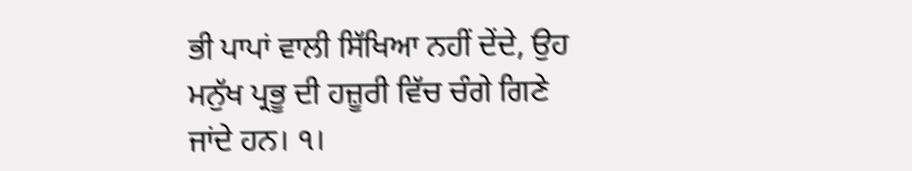ਭੀ ਪਾਪਾਂ ਵਾਲੀ ਸਿੱਖਿਆ ਨਹੀਂ ਦੇਂਦੇ, ਉਹ ਮਨੁੱਖ ਪ੍ਰਭੂ ਦੀ ਹਜ਼ੂਰੀ ਵਿੱਚ ਚੰਗੇ ਗਿਣੇ ਜਾਂਦੇ ਹਨ। ੧।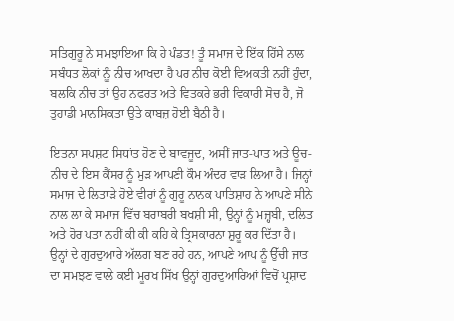ਸਤਿਗੁਰੂ ਨੇ ਸਮਝਾਇਆ ਕਿ ਹੇ ਪੰਡਤ! ਤੂੰ ਸਮਾਜ ਦੇ ਇੱਕ ਹਿੱਸੇ ਨਾਲ ਸਬੰਧਤ ਲੋਕਾਂ ਨੂੰ ਨੀਚ ਆਖਦਾ ਹੈ ਪਰ ਨੀਚ ਕੋਈ ਵਿਅਕਤੀ ਨਹੀਂ ਹੁੰਦਾ, ਬਲਕਿ ਨੀਚ ਤਾਂ ਉਹ ਨਫਰਤ ਅਤੇ ਵਿਤਕਰੇ ਭਰੀ ਵਿਕਾਰੀ ਸੋਚ ਹੈ, ਜੋ ਤੁਹਾਡੀ ਮਾਨਸਿਕਤਾ ਉਤੇ ਕਾਬਜ਼ ਹੋਈ ਬੈਠੀ ਹੈ।

ਇਤਨਾ ਸਪਸ਼ਟ ਸਿਧਾਂਤ ਹੋਣ ਦੇ ਬਾਵਜੂਦ, ਅਸੀਂ ਜਾਤ-ਪਾਤ ਅਤੇ ਊਚ-ਨੀਚ ਦੇ ਇਸ ਕੈਂਸਰ ਨੂੰ ਮੁੜ ਆਪਣੀ ਕੌਮ ਅੰਦਰ ਵਾੜ ਲਿਆ ਹੈ। ਜਿਨ੍ਹਾਂ ਸਮਾਜ ਦੇ ਲਿਤਾੜੇ ਹੋਏ ਵੀਰਾਂ ਨੂੰ ਗੁਰੂ ਨਾਨਕ ਪਾਤਿਸ਼ਾਹ ਨੇ ਆਪਣੇ ਸੀਨੇ ਨਾਲ ਲਾ ਕੇ ਸਮਾਜ ਵਿੱਚ ਬਰਾਬਰੀ ਬਖਸ਼ੀ ਸੀ, ਉਨ੍ਹਾਂ ਨੂੰ ਮਜ਼੍ਹਬੀ, ਦਲਿਤ ਅਤੇ ਹੋਰ ਪਤਾ ਨਹੀਂ ਕੀ ਕੀ ਕਹਿ ਕੇ ਤ੍ਰਿਸਕਾਰਨਾ ਸ਼ੁਰੂ ਕਰ ਦਿੱਤਾ ਹੈ। ਉਨ੍ਹਾਂ ਦੇ ਗੁਰਦੁਆਰੇ ਅੱਲਗ ਬਣ ਰਹੇ ਹਨ, ਆਪਣੇ ਆਪ ਨੂੰ ਉੱਚੀ ਜਾਤ ਦਾ ਸਮਝਣ ਵਾਲੇ ਕਈ ਮੂਰਖ ਸਿੱਖ ਉਨ੍ਹਾਂ ਗੁਰਦੁਆਰਿਆਂ ਵਿਚੋਂ ਪ੍ਰਸ਼ਾਦ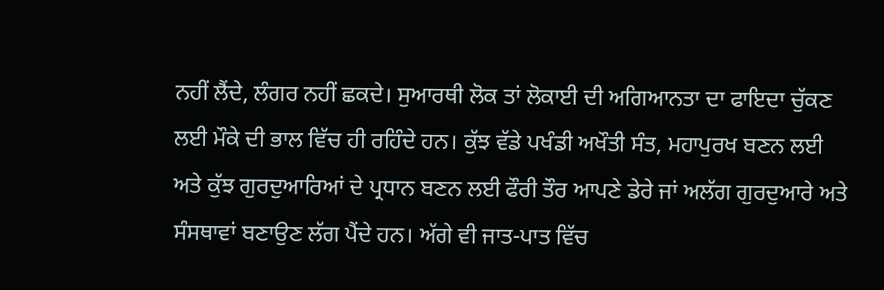ਨਹੀਂ ਲੈਂਦੇ, ਲੰਗਰ ਨਹੀਂ ਛਕਦੇ। ਸੁਆਰਥੀ ਲੋਕ ਤਾਂ ਲੋਕਾਈ ਦੀ ਅਗਿਆਨਤਾ ਦਾ ਫਾਇਦਾ ਚੁੱਕਣ ਲਈ ਮੌਕੇ ਦੀ ਭਾਲ ਵਿੱਚ ਹੀ ਰਹਿੰਦੇ ਹਨ। ਕੁੱਝ ਵੱਡੇ ਪਖੰਡੀ ਅਖੌਤੀ ਸੰਤ, ਮਹਾਪੁਰਖ ਬਣਨ ਲਈ ਅਤੇ ਕੁੱਝ ਗੁਰਦੁਆਰਿਆਂ ਦੇ ਪ੍ਰਧਾਨ ਬਣਨ ਲਈ ਫੌਰੀ ਤੌਰ ਆਪਣੇ ਡੇਰੇ ਜਾਂ ਅਲੱਗ ਗੁਰਦੁਆਰੇ ਅਤੇ ਸੰਸਥਾਵਾਂ ਬਣਾਉਣ ਲੱਗ ਪੈਂਦੇ ਹਨ। ਅੱਗੇ ਵੀ ਜਾਤ-ਪਾਤ ਵਿੱਚ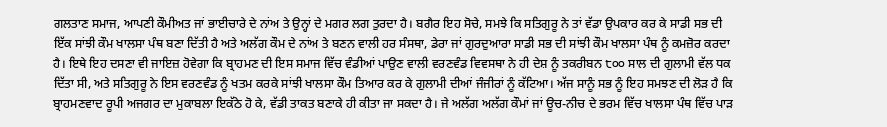ਗਲਤਾਣ ਸਮਾਜ, ਆਪਣੀ ਕੌਮੀਅਤ ਜਾਂ ਭਾਈਚਾਰੇ ਦੇ ਨਾਂਅ ਤੇ ਉਨ੍ਹਾਂ ਦੇ ਮਗਰ ਲਗ ਤੁਰਦਾ ਹੈ। ਬਗੈਰ ਇਹ ਸੋਚੇ, ਸਮਝੇ ਕਿ ਸਤਿਗੁਰੂ ਨੇ ਤਾਂ ਵੱਡਾ ਉਪਕਾਰ ਕਰ ਕੇ ਸਾਡੀ ਸਭ ਦੀ ਇੱਕ ਸਾਂਝੀ ਕੌਮ ਖਾਲਸਾ ਪੰਥ ਬਣਾ ਦਿੱਤੀ ਹੈ ਅਤੇ ਅਲੱਗ ਕੌਮ ਦੇ ਨਾਂਅ ਤੇ ਬਣਨ ਵਾਲੀ ਹਰ ਸੰਸਥਾ, ਡੇਰਾ ਜਾਂ ਗੁਰਦੁਆਰਾ ਸਾਡੀ ਸਭ ਦੀ ਸਾਂਝੀ ਕੌਮ ਖਾਲਸਾ ਪੰਥ ਨੂੰ ਕਮਜ਼ੋਰ ਕਰਦਾ ਹੈ। ਇਥੇ ਇਹ ਦਸਣਾ ਵੀ ਜਾਇਜ਼ ਹੋਵੇਗਾ ਕਿ ਬ੍ਰਾਹਮਣ ਦੀ ਇਸ ਸਮਾਜ ਵਿੱਚ ਵੰਡੀਆਂ ਪਾਉਣ ਵਾਲੀ ਵਰਣਵੰਡ ਵਿਵਸਥਾ ਨੇ ਹੀ ਦੇਸ਼ ਨੂੰ ਤਕਰੀਬਨ ੮੦੦ ਸਾਲ ਦੀ ਗੁਲਾਮੀ ਵੱਲ ਧਕ ਦਿੱਤਾ ਸੀ, ਅਤੇ ਸਤਿਗੁਰੂ ਨੇ ਇਸ ਵਰਣਵੰਡ ਨੂੰ ਖਤਮ ਕਰਕੇ ਸਾਂਝੀ ਖਾਲਸਾ ਕੌਮ ਤਿਆਰ ਕਰ ਕੇ ਗੁਲਾਮੀ ਦੀਆਂ ਜੰਜੀਰਾਂ ਨੂੰ ਕੱਟਿਆ। ਅੱਜ ਸਾਨੂੰ ਸਭ ਨੂੰ ਇਹ ਸਮਝਣ ਦੀ ਲੋੜ ਹੈ ਕਿ ਬ੍ਰਾਹਮਣਵਾਦ ਰੂਪੀ ਅਜਗਰ ਦਾ ਮੁਕਾਬਲਾ ਇਕੱਠੇ ਹੋ ਕੇ, ਵੱਡੀ ਤਾਕਤ ਬਣਾਕੇ ਹੀ ਕੀਤਾ ਜਾ ਸਕਦਾ ਹੈ। ਜੇ ਅਲੱਗ ਅਲੱਗ ਕੌਮਾਂ ਜਾਂ ਊਚ-ਨੀਚ ਦੇ ਭਰਮ ਵਿੱਚ ਖਾਲਸਾ ਪੰਥ ਵਿੱਚ ਪਾੜ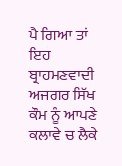ਪੈ ਗਿਆ ਤਾਂ ਇਹ ਬ੍ਰਾਹਮਣਵਾਦੀ ਅਜਗਰ ਸਿੱਖ ਕੌਮ ਨੂੰ ਆਪਣੇ ਕਲਾਵੇ ਚ ਲੈਕੇ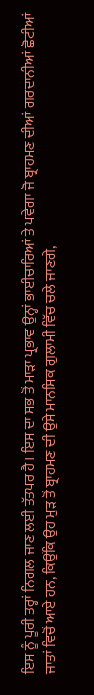ਇਸ ਨੂੰ ਪੂਰੀ ਤਰ੍ਹਾਂ ਨਿਗਲ ਜਾਣ ਲਈ ਤੱਤਪਰ ਹੈ। ਇਸ ਦਾ ਸਭ ਤੋਂ ਮਾੜਾ ਪ੍ਰਭਾਵ ਉਨ੍ਹਾਂ ਭਾਈਚਾਰਿਆਂ ਤੇ ਪਵੇਗਾ ਜੋ ਬ੍ਰਾਹਮਣ ਦੀਆਂ ਗਰਦਾਨੀਆਂ ਛੋਟੀਆਂ ਜਾਤਾਂ ਵਿਚੋਂ ਆਏ ਹਨ, ਕਿਉਂਕਿ ਉਹ ਮੁੜ ਤੋਂ ਬ੍ਰਾਹਮਣ ਦੀ ਉਸੇ ਮਾਨਸਿਕ ਗੁਲਾਮੀ ਵਿੱਚ ਚਲੇ ਜਾਣਗੇ,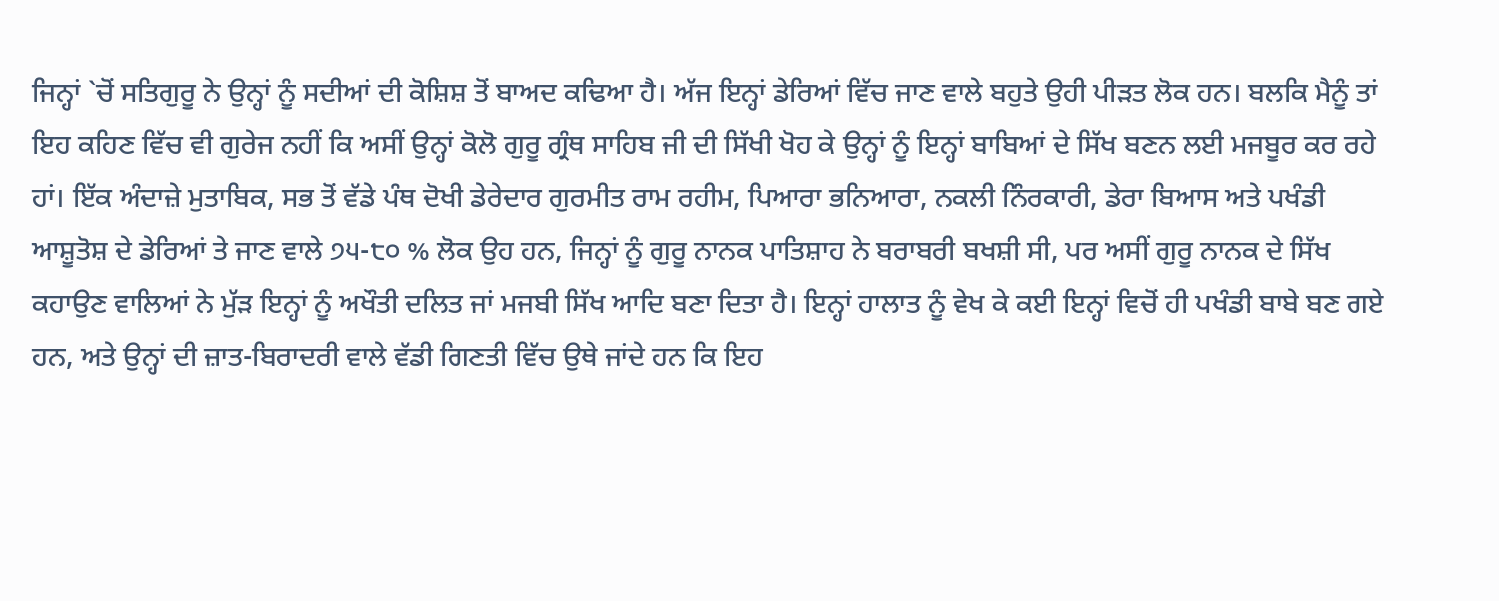ਜਿਨ੍ਹਾਂ `ਚੋਂ ਸਤਿਗੁਰੂ ਨੇ ਉਨ੍ਹਾਂ ਨੂੰ ਸਦੀਆਂ ਦੀ ਕੋਸ਼ਿਸ਼ ਤੋਂ ਬਾਅਦ ਕਢਿਆ ਹੈ। ਅੱਜ ਇਨ੍ਹਾਂ ਡੇਰਿਆਂ ਵਿੱਚ ਜਾਣ ਵਾਲੇ ਬਹੁਤੇ ਉਹੀ ਪੀੜਤ ਲੋਕ ਹਨ। ਬਲਕਿ ਮੈਨੂੰ ਤਾਂ ਇਹ ਕਹਿਣ ਵਿੱਚ ਵੀ ਗੁਰੇਜ ਨਹੀਂ ਕਿ ਅਸੀਂ ਉਨ੍ਹਾਂ ਕੋਲੋ ਗੁਰੂ ਗ੍ਰੰਥ ਸਾਹਿਬ ਜੀ ਦੀ ਸਿੱਖੀ ਖੋਹ ਕੇ ਉਨ੍ਹਾਂ ਨੂੰ ਇਨ੍ਹਾਂ ਬਾਬਿਆਂ ਦੇ ਸਿੱਖ ਬਣਨ ਲਈ ਮਜਬੂਰ ਕਰ ਰਹੇ ਹਾਂ। ਇੱਕ ਅੰਦਾਜ਼ੇ ਮੁਤਾਬਿਕ, ਸਭ ਤੋਂ ਵੱਡੇ ਪੰਥ ਦੋਖੀ ਡੇਰੇਦਾਰ ਗੁਰਮੀਤ ਰਾਮ ਰਹੀਮ, ਪਿਆਰਾ ਭਨਿਆਰਾ, ਨਕਲੀ ਨਿੰਰਕਾਰੀ, ਡੇਰਾ ਬਿਆਸ ਅਤੇ ਪਖੰਡੀ ਆਸ਼ੂਤੋਸ਼ ਦੇ ਡੇਰਿਆਂ ਤੇ ਜਾਣ ਵਾਲੇ ੭੫-੮੦ % ਲੋਕ ਉਹ ਹਨ, ਜਿਨ੍ਹਾਂ ਨੂੰ ਗੁਰੂ ਨਾਨਕ ਪਾਤਿਸ਼ਾਹ ਨੇ ਬਰਾਬਰੀ ਬਖਸ਼ੀ ਸੀ, ਪਰ ਅਸੀਂ ਗੁਰੂ ਨਾਨਕ ਦੇ ਸਿੱਖ ਕਹਾਉਣ ਵਾਲਿਆਂ ਨੇ ਮੁੱੜ ਇਨ੍ਹਾਂ ਨੂੰ ਅਖੌਤੀ ਦਲਿਤ ਜਾਂ ਮਜਬੀ ਸਿੱਖ ਆਦਿ ਬਣਾ ਦਿਤਾ ਹੈ। ਇਨ੍ਹਾਂ ਹਾਲਾਤ ਨੂੰ ਵੇਖ ਕੇ ਕਈ ਇਨ੍ਹਾਂ ਵਿਚੋਂ ਹੀ ਪਖੰਡੀ ਬਾਬੇ ਬਣ ਗਏ ਹਨ, ਅਤੇ ਉਨ੍ਹਾਂ ਦੀ ਜ਼ਾਤ-ਬਿਰਾਦਰੀ ਵਾਲੇ ਵੱਡੀ ਗਿਣਤੀ ਵਿੱਚ ਉਥੇ ਜਾਂਦੇ ਹਨ ਕਿ ਇਹ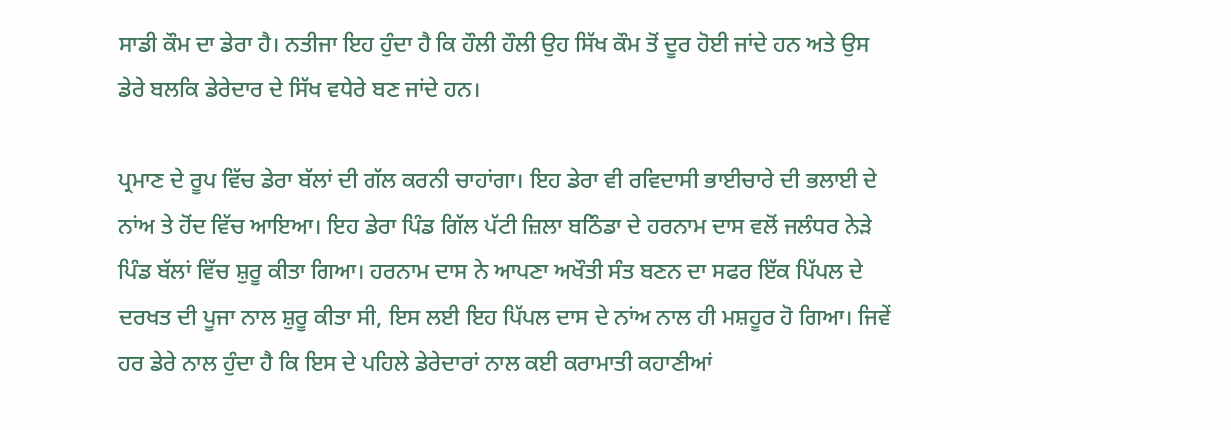ਸਾਡੀ ਕੌਮ ਦਾ ਡੇਰਾ ਹੈ। ਨਤੀਜਾ ਇਹ ਹੁੰਦਾ ਹੈ ਕਿ ਹੌਲੀ ਹੌਲੀ ਉਹ ਸਿੱਖ ਕੌਮ ਤੋਂ ਦੂਰ ਹੋਈ ਜਾਂਦੇ ਹਨ ਅਤੇ ਉਸ ਡੇਰੇ ਬਲਕਿ ਡੇਰੇਦਾਰ ਦੇ ਸਿੱਖ ਵਧੇਰੇ ਬਣ ਜਾਂਦੇ ਹਨ।

ਪ੍ਰਮਾਣ ਦੇ ਰੂਪ ਵਿੱਚ ਡੇਰਾ ਬੱਲਾਂ ਦੀ ਗੱਲ ਕਰਨੀ ਚਾਹਾਂਗਾ। ਇਹ ਡੇਰਾ ਵੀ ਰਵਿਦਾਸੀ ਭਾਈਚਾਰੇ ਦੀ ਭਲਾਈ ਦੇ ਨਾਂਅ ਤੇ ਹੋਂਦ ਵਿੱਚ ਆਇਆ। ਇਹ ਡੇਰਾ ਪਿੰਡ ਗਿੱਲ ਪੱਟੀ ਜ਼ਿਲਾ ਬਠਿੰਡਾ ਦੇ ਹਰਨਾਮ ਦਾਸ ਵਲੋਂ ਜਲੰਧਰ ਨੇੜੇ ਪਿੰਡ ਬੱਲਾਂ ਵਿੱਚ ਸ਼ੁਰੂ ਕੀਤਾ ਗਿਆ। ਹਰਨਾਮ ਦਾਸ ਨੇ ਆਪਣਾ ਅਖੌਤੀ ਸੰਤ ਬਣਨ ਦਾ ਸਫਰ ਇੱਕ ਪਿੱਪਲ ਦੇ ਦਰਖਤ ਦੀ ਪੂਜਾ ਨਾਲ ਸ਼ੁਰੂ ਕੀਤਾ ਸੀ, ਇਸ ਲਈ ਇਹ ਪਿੱਪਲ ਦਾਸ ਦੇ ਨਾਂਅ ਨਾਲ ਹੀ ਮਸ਼ਹੂਰ ਹੋ ਗਿਆ। ਜਿਵੇਂ ਹਰ ਡੇਰੇ ਨਾਲ ਹੁੰਦਾ ਹੈ ਕਿ ਇਸ ਦੇ ਪਹਿਲੇ ਡੇਰੇਦਾਰਾਂ ਨਾਲ ਕਈ ਕਰਾਮਾਤੀ ਕਹਾਣੀਆਂ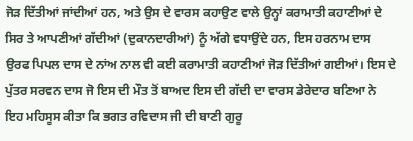ਜੋੜ ਦਿੱਤੀਆਂ ਜਾਂਦੀਆਂ ਹਨ, ਅਤੇ ਉਸ ਦੇ ਵਾਰਸ ਕਹਾਉਣ ਵਾਲੇ ਉਨ੍ਹਾਂ ਕਰਾਮਾਤੀ ਕਹਾਣੀਆਂ ਦੇ ਸਿਰ ਤੇ ਆਪਣੀਆਂ ਗੱਦੀਆਂ (ਦੁਕਾਨਦਾਰੀਆਂ) ਨੂੰ ਅੱਗੇ ਵਧਾਉਂਦੇ ਹਨ, ਇਸ ਹਰਨਾਮ ਦਾਸ ਉਰਫ ਪਿਪਲ ਦਾਸ ਦੇ ਨਾਂਅ ਨਾਲ ਵੀ ਕਈ ਕਰਾਮਾਤੀ ਕਹਾਣੀਆਂ ਜੋੜ ਦਿੱਤੀਆਂ ਗਈਆਂ। ਇਸ ਦੇ ਪੁੱਤਰ ਸਰਵਨ ਦਾਸ ਜੋ ਇਸ ਦੀ ਮੌਤ ਤੋਂ ਬਾਅਦ ਇਸ ਦੀ ਗੱਦੀ ਦਾ ਵਾਰਸ ਡੇਰੇਦਾਰ ਬਣਿਆ ਨੇ ਇਹ ਮਹਿਸੂਸ ਕੀਤਾ ਕਿ ਭਗਤ ਰਵਿਦਾਸ ਜੀ ਦੀ ਬਾਣੀ ਗੁਰੂ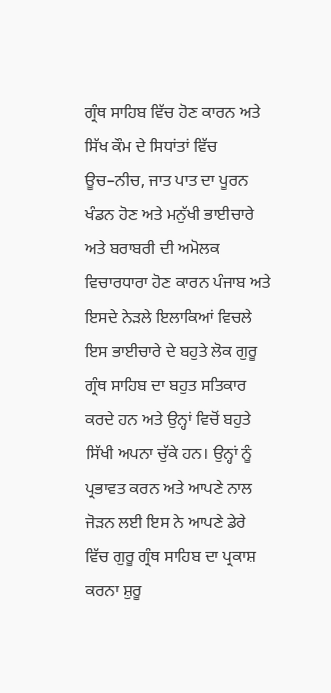ਗ੍ਰੰਥ ਸਾਹਿਬ ਵਿੱਚ ਹੋਣ ਕਾਰਨ ਅਤੇ ਸਿੱਖ ਕੌਮ ਦੇ ਸਿਧਾਂਤਾਂ ਵਿੱਚ ਊਚ–ਨੀਚ, ਜਾਤ ਪਾਤ ਦਾ ਪੂਰਨ ਖੰਡਨ ਹੋਣ ਅਤੇ ਮਨੁੱਖੀ ਭਾਈਚਾਰੇ ਅਤੇ ਬਰਾਬਰੀ ਦੀ ਅਮੋਲਕ ਵਿਚਾਰਧਾਰਾ ਹੋਣ ਕਾਰਨ ਪੰਜਾਬ ਅਤੇ ਇਸਦੇ ਨੇੜਲੇ ਇਲਾਕਿਆਂ ਵਿਚਲੇ ਇਸ ਭਾਈਚਾਰੇ ਦੇ ਬਹੁਤੇ ਲੋਕ ਗੁਰੂ ਗ੍ਰੰਥ ਸਾਹਿਬ ਦਾ ਬਹੁਤ ਸਤਿਕਾਰ ਕਰਦੇ ਹਨ ਅਤੇ ਉਨ੍ਹਾਂ ਵਿਚੋਂ ਬਹੁਤੇ ਸਿੱਖੀ ਅਪਨਾ ਚੁੱਕੇ ਹਨ। ਉਨ੍ਹਾਂ ਨੂੰ ਪ੍ਰਭਾਵਤ ਕਰਨ ਅਤੇ ਆਪਣੇ ਨਾਲ ਜੋੜਨ ਲਈ ਇਸ ਨੇ ਆਪਣੇ ਡੇਰੇ ਵਿੱਚ ਗੁਰੂ ਗ੍ਰੰਥ ਸਾਹਿਬ ਦਾ ਪ੍ਰਕਾਸ਼ ਕਰਨਾ ਸ਼ੁਰੂ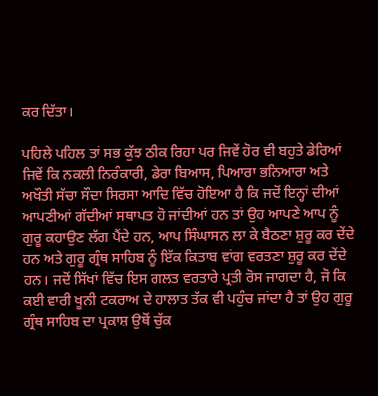ਕਰ ਦਿੱਤਾ।

ਪਹਿਲੇ ਪਹਿਲ ਤਾਂ ਸਭ ਕੁੱਝ ਠੀਕ ਰਿਹਾ ਪਰ ਜਿਵੇਂ ਹੋਰ ਵੀ ਬਹੁਤੇ ਡੇਰਿਆਂ ਜਿਵੇਂ ਕਿ ਨਕਲੀ ਨਿਰੰਕਾਰੀ, ਡੇਰਾ ਬਿਆਸ, ਪਿਆਰਾ ਭਨਿਆਰਾ ਅਤੇ ਅਖੌਤੀ ਸੱਚਾ ਸੌਦਾ ਸਿਰਸਾ ਆਦਿ ਵਿੱਚ ਹੋਇਆ ਹੈ ਕਿ ਜਦੋਂ ਇਨ੍ਹਾਂ ਦੀਆਂ ਆਪਣੀਆਂ ਗੱਦੀਆਂ ਸਥਾਪਤ ਹੋ ਜਾਂਦੀਆਂ ਹਨ ਤਾਂ ਉਹ ਆਪਣੇ ਆਪ ਨੂੰ ਗੁਰੂ ਕਹਾਉਣ ਲੱਗ ਪੈਂਦੇ ਹਨ, ਆਪ ਸਿੰਘਾਸਨ ਲਾ ਕੇ ਬੈਠਣਾ ਸ਼ੁਰੂ ਕਰ ਦੇਂਦੇ ਹਨ ਅਤੇ ਗੁਰੂ ਗ੍ਰੰਥ ਸਾਹਿਬ ਨੂੰ ਇੱਕ ਕਿਤਾਬ ਵਾਂਗ ਵਰਤਣਾ ਸ਼ੁਰੂ ਕਰ ਦੇਂਦੇ ਹਨ। ਜਦੋਂ ਸਿੱਖਾਂ ਵਿੱਚ ਇਸ ਗਲਤ ਵਰਤਾਰੇ ਪ੍ਰਤੀ ਰੋਸ ਜਾਗਦਾ ਹੈ, ਜੋ ਕਿ ਕਈ ਵਾਰੀ ਖੂਨੀ ਟਕਰਾਅ ਦੇ ਹਾਲਾਤ ਤੱਕ ਵੀ ਪਹੁੰਚ ਜਾਂਦਾ ਹੈ ਤਾਂ ਉਹ ਗੁਰੂ ਗ੍ਰੰਥ ਸਾਹਿਬ ਦਾ ਪ੍ਰਕਾਸ਼ ਉਥੋਂ ਚੁੱਕ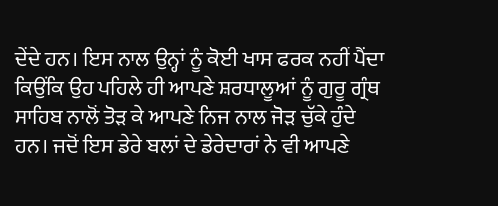ਦੇਂਦੇ ਹਨ। ਇਸ ਨਾਲ ਉਨ੍ਹਾਂ ਨੂੰ ਕੋਈ ਖਾਸ ਫਰਕ ਨਹੀਂ ਪੈਂਦਾ ਕਿਉਂਕਿ ਉਹ ਪਹਿਲੇ ਹੀ ਆਪਣੇ ਸ਼ਰਧਾਲੂਆਂ ਨੂੰ ਗੁਰੂ ਗ੍ਰੰਥ ਸਾਹਿਬ ਨਾਲੋਂ ਤੋੜ ਕੇ ਆਪਣੇ ਨਿਜ ਨਾਲ ਜੋੜ ਚੁੱਕੇ ਹੁੰਦੇ ਹਨ। ਜਦੋਂ ਇਸ ਡੇਰੇ ਬਲਾਂ ਦੇ ਡੇਰੇਦਾਰਾਂ ਨੇ ਵੀ ਆਪਣੇ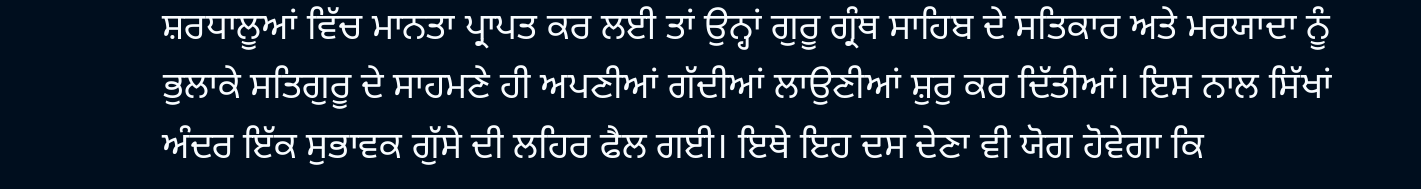ਸ਼ਰਧਾਲੂਆਂ ਵਿੱਚ ਮਾਨਤਾ ਪ੍ਰਾਪਤ ਕਰ ਲਈ ਤਾਂ ਉਨ੍ਹਾਂ ਗੁਰੂ ਗ੍ਰੰਥ ਸਾਹਿਬ ਦੇ ਸਤਿਕਾਰ ਅਤੇ ਮਰਯਾਦਾ ਨੂੰ ਭੁਲਾਕੇ ਸਤਿਗੁਰੂ ਦੇ ਸਾਹਮਣੇ ਹੀ ਅਪਣੀਆਂ ਗੱਦੀਆਂ ਲਾਉਣੀਆਂ ਸ਼ੁਰੁ ਕਰ ਦਿੱਤੀਆਂ। ਇਸ ਨਾਲ ਸਿੱਖਾਂ ਅੰਦਰ ਇੱਕ ਸੁਭਾਵਕ ਗੁੱਸੇ ਦੀ ਲਹਿਰ ਫੈਲ ਗਈ। ਇਥੇ ਇਹ ਦਸ ਦੇਣਾ ਵੀ ਯੋਗ ਹੋਵੇਗਾ ਕਿ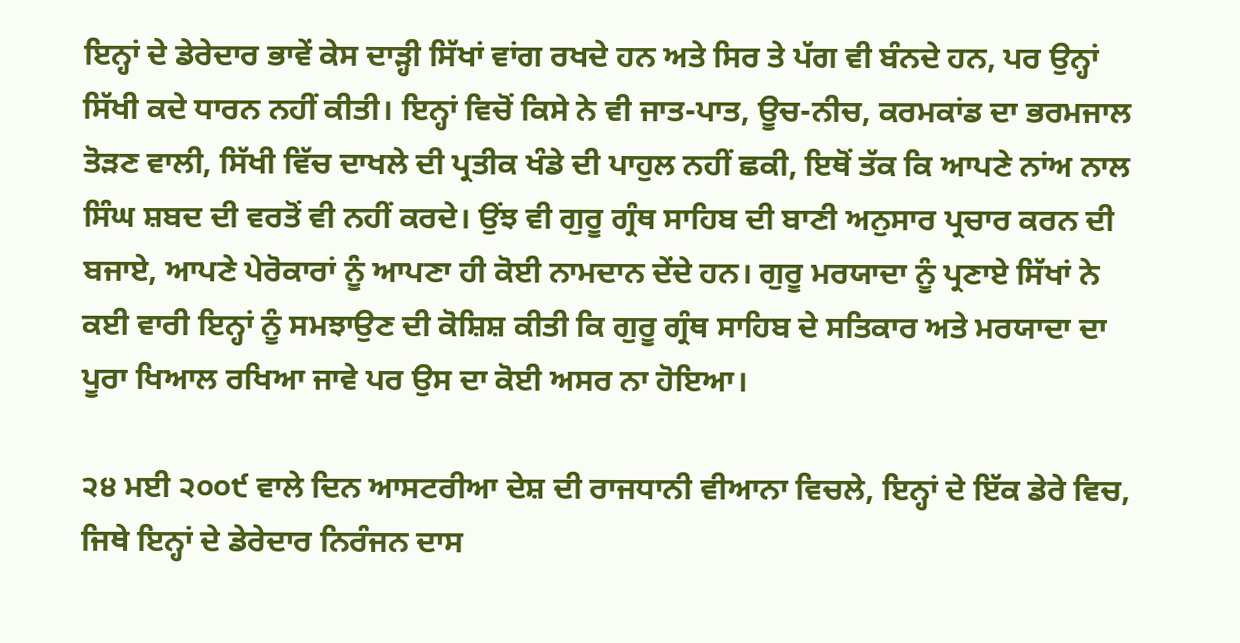ਇਨ੍ਹਾਂ ਦੇ ਡੇਰੇਦਾਰ ਭਾਵੇਂ ਕੇਸ ਦਾੜ੍ਹੀ ਸਿੱਖਾਂ ਵਾਂਗ ਰਖਦੇ ਹਨ ਅਤੇ ਸਿਰ ਤੇ ਪੱਗ ਵੀ ਬੰਨਦੇ ਹਨ, ਪਰ ਉਨ੍ਹਾਂ ਸਿੱਖੀ ਕਦੇ ਧਾਰਨ ਨਹੀਂ ਕੀਤੀ। ਇਨ੍ਹਾਂ ਵਿਚੋਂ ਕਿਸੇ ਨੇ ਵੀ ਜਾਤ-ਪਾਤ, ਊਚ-ਨੀਚ, ਕਰਮਕਾਂਡ ਦਾ ਭਰਮਜਾਲ ਤੋੜਣ ਵਾਲੀ, ਸਿੱਖੀ ਵਿੱਚ ਦਾਖਲੇ ਦੀ ਪ੍ਰਤੀਕ ਖੰਡੇ ਦੀ ਪਾਹੁਲ ਨਹੀਂ ਛਕੀ, ਇਥੋਂ ਤੱਕ ਕਿ ਆਪਣੇ ਨਾਂਅ ਨਾਲ ਸਿੰਘ ਸ਼ਬਦ ਦੀ ਵਰਤੋਂ ਵੀ ਨਹੀਂ ਕਰਦੇ। ਉਂਝ ਵੀ ਗੁਰੂ ਗ੍ਰੰਥ ਸਾਹਿਬ ਦੀ ਬਾਣੀ ਅਨੁਸਾਰ ਪ੍ਰਚਾਰ ਕਰਨ ਦੀ ਬਜਾਏ, ਆਪਣੇ ਪੇਰੋਕਾਰਾਂ ਨੂੰ ਆਪਣਾ ਹੀ ਕੋਈ ਨਾਮਦਾਨ ਦੇਂਦੇ ਹਨ। ਗੁਰੂ ਮਰਯਾਦਾ ਨੂੰ ਪ੍ਰਣਾਏ ਸਿੱਖਾਂ ਨੇ ਕਈ ਵਾਰੀ ਇਨ੍ਹਾਂ ਨੂੰ ਸਮਝਾਉਣ ਦੀ ਕੋਸ਼ਿਸ਼ ਕੀਤੀ ਕਿ ਗੁਰੂ ਗ੍ਰੰਥ ਸਾਹਿਬ ਦੇ ਸਤਿਕਾਰ ਅਤੇ ਮਰਯਾਦਾ ਦਾ ਪੂਰਾ ਖਿਆਲ ਰਖਿਆ ਜਾਵੇ ਪਰ ਉਸ ਦਾ ਕੋਈ ਅਸਰ ਨਾ ਹੋਇਆ।

੨੪ ਮਈ ੨੦੦੯ ਵਾਲੇ ਦਿਨ ਆਸਟਰੀਆ ਦੇਸ਼ ਦੀ ਰਾਜਧਾਨੀ ਵੀਆਨਾ ਵਿਚਲੇ, ਇਨ੍ਹਾਂ ਦੇ ਇੱਕ ਡੇਰੇ ਵਿਚ, ਜਿਥੇ ਇਨ੍ਹਾਂ ਦੇ ਡੇਰੇਦਾਰ ਨਿਰੰਜਨ ਦਾਸ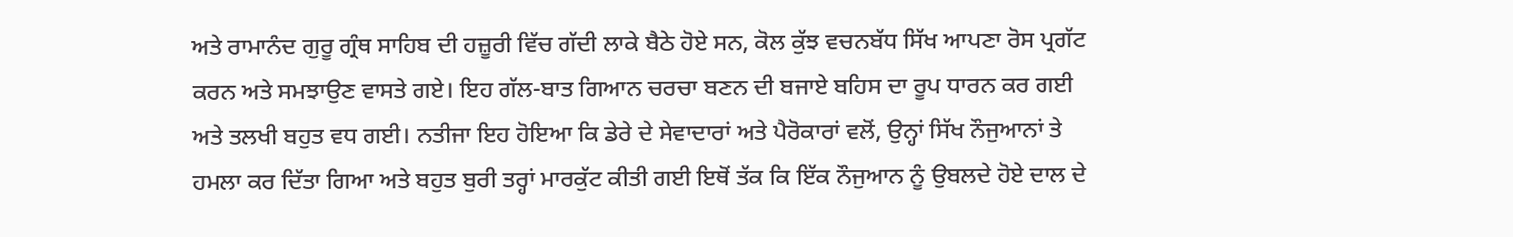ਅਤੇ ਰਾਮਾਨੰਦ ਗੁਰੂ ਗ੍ਰੰਥ ਸਾਹਿਬ ਦੀ ਹਜ਼ੂਰੀ ਵਿੱਚ ਗੱਦੀ ਲਾਕੇ ਬੈਠੇ ਹੋਏ ਸਨ, ਕੋਲ ਕੁੱਝ ਵਚਨਬੱਧ ਸਿੱਖ ਆਪਣਾ ਰੋਸ ਪ੍ਰਗੱਟ ਕਰਨ ਅਤੇ ਸਮਝਾਉਣ ਵਾਸਤੇ ਗਏ। ਇਹ ਗੱਲ-ਬਾਤ ਗਿਆਨ ਚਰਚਾ ਬਣਨ ਦੀ ਬਜਾਏ ਬਹਿਸ ਦਾ ਰੂਪ ਧਾਰਨ ਕਰ ਗਈ ਅਤੇ ਤਲਖੀ ਬਹੁਤ ਵਧ ਗਈ। ਨਤੀਜਾ ਇਹ ਹੋਇਆ ਕਿ ਡੇਰੇ ਦੇ ਸੇਵਾਦਾਰਾਂ ਅਤੇ ਪੈਰੋਕਾਰਾਂ ਵਲੋਂ, ਉਨ੍ਹਾਂ ਸਿੱਖ ਨੌਜੁਆਨਾਂ ਤੇ ਹਮਲਾ ਕਰ ਦਿੱਤਾ ਗਿਆ ਅਤੇ ਬਹੁਤ ਬੁਰੀ ਤਰ੍ਹਾਂ ਮਾਰਕੁੱਟ ਕੀਤੀ ਗਈ ਇਥੋਂ ਤੱਕ ਕਿ ਇੱਕ ਨੌਜੁਆਨ ਨੂੰ ਉਬਲਦੇ ਹੋਏ ਦਾਲ ਦੇ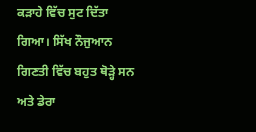ਕੜਾਹੇ ਵਿੱਚ ਸੁਟ ਦਿੱਤਾ ਗਿਆ। ਸਿੱਖ ਨੌਜੁਆਨ ਗਿਣਤੀ ਵਿੱਚ ਬਹੁਤ ਥੋੜ੍ਹੇ ਸਨ ਅਤੇ ਡੇਰਾ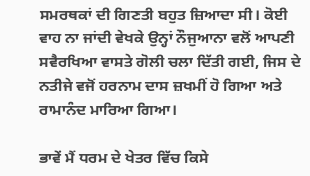ਸਮਰਥਕਾਂ ਦੀ ਗਿਣਤੀ ਬਹੁਤ ਜ਼ਿਆਦਾ ਸੀ। ਕੋਈ ਵਾਹ ਨਾ ਜਾਂਦੀ ਵੇਖਕੇ ਉਨ੍ਹਾਂ ਨੌਜੁਆਨਾ ਵਲੋਂ ਆਪਣੀ ਸਵੈਰਖਿਆ ਵਾਸਤੇ ਗੋਲੀ ਚਲਾ ਦਿੱਤੀ ਗਈ, ਜਿਸ ਦੇ ਨਤੀਜੇ ਵਜੋਂ ਹਰਨਾਮ ਦਾਸ ਜ਼ਖਮੀਂ ਹੋ ਗਿਆ ਅਤੇ ਰਾਮਾਨੰਦ ਮਾਰਿਆ ਗਿਆ।

ਭਾਵੇਂ ਮੈਂ ਧਰਮ ਦੇ ਖੇਤਰ ਵਿੱਚ ਕਿਸੇ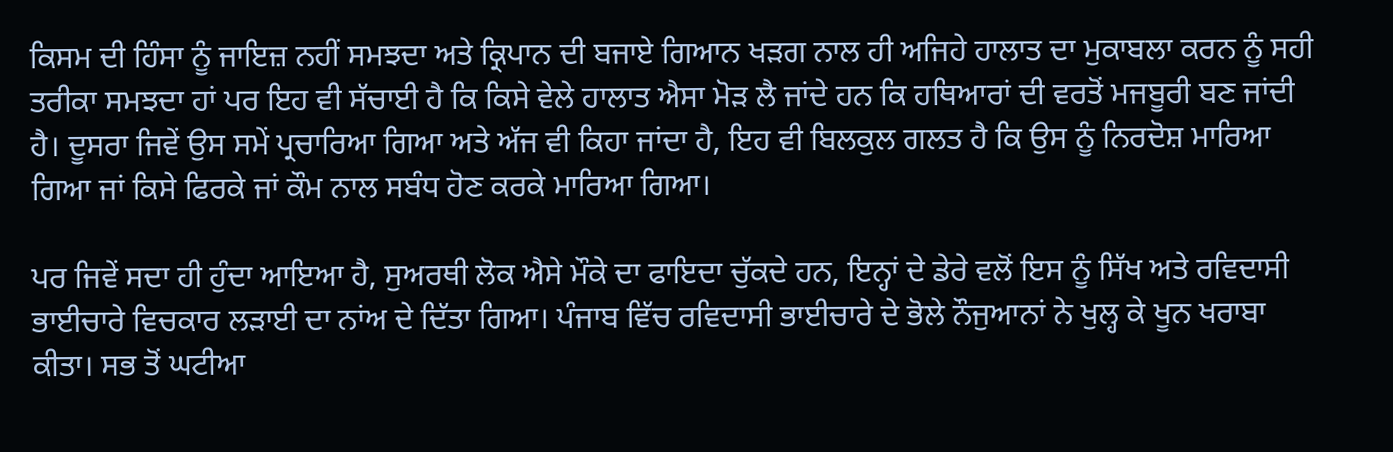ਕਿਸਮ ਦੀ ਹਿੰਸਾ ਨੂੰ ਜਾਇਜ਼ ਨਹੀਂ ਸਮਝਦਾ ਅਤੇ ਕ੍ਰਿਪਾਨ ਦੀ ਬਜਾਏ ਗਿਆਨ ਖੜਗ ਨਾਲ ਹੀ ਅਜਿਹੇ ਹਾਲਾਤ ਦਾ ਮੁਕਾਬਲਾ ਕਰਨ ਨੂੰ ਸਹੀ ਤਰੀਕਾ ਸਮਝਦਾ ਹਾਂ ਪਰ ਇਹ ਵੀ ਸੱਚਾਈ ਹੈ ਕਿ ਕਿਸੇ ਵੇਲੇ ਹਾਲਾਤ ਐਸਾ ਮੋੜ ਲੈ ਜਾਂਦੇ ਹਨ ਕਿ ਹਥਿਆਰਾਂ ਦੀ ਵਰਤੋਂ ਮਜਬੂਰੀ ਬਣ ਜਾਂਦੀ ਹੈ। ਦੂਸਰਾ ਜਿਵੇਂ ਉਸ ਸਮੇਂ ਪ੍ਰਚਾਰਿਆ ਗਿਆ ਅਤੇ ਅੱਜ ਵੀ ਕਿਹਾ ਜਾਂਦਾ ਹੈ, ਇਹ ਵੀ ਬਿਲਕੁਲ ਗਲਤ ਹੈ ਕਿ ਉਸ ਨੂੰ ਨਿਰਦੋਸ਼ ਮਾਰਿਆ ਗਿਆ ਜਾਂ ਕਿਸੇ ਫਿਰਕੇ ਜਾਂ ਕੌਮ ਨਾਲ ਸਬੰਧ ਹੋਣ ਕਰਕੇ ਮਾਰਿਆ ਗਿਆ।

ਪਰ ਜਿਵੇਂ ਸਦਾ ਹੀ ਹੁੰਦਾ ਆਇਆ ਹੈ, ਸੁਅਰਥੀ ਲੋਕ ਐਸੇ ਮੌਕੇ ਦਾ ਫਾਇਦਾ ਚੁੱਕਦੇ ਹਨ, ਇਨ੍ਹਾਂ ਦੇ ਡੇਰੇ ਵਲੋਂ ਇਸ ਨੂੰ ਸਿੱਖ ਅਤੇ ਰਵਿਦਾਸੀ ਭਾਈਚਾਰੇ ਵਿਚਕਾਰ ਲੜਾਈ ਦਾ ਨਾਂਅ ਦੇ ਦਿੱਤਾ ਗਿਆ। ਪੰਜਾਬ ਵਿੱਚ ਰਵਿਦਾਸੀ ਭਾਈਚਾਰੇ ਦੇ ਭੋਲੇ ਨੌਜੁਆਨਾਂ ਨੇ ਖੁਲ੍ਹ ਕੇ ਖੂਨ ਖਰਾਬਾ ਕੀਤਾ। ਸਭ ਤੋਂ ਘਟੀਆ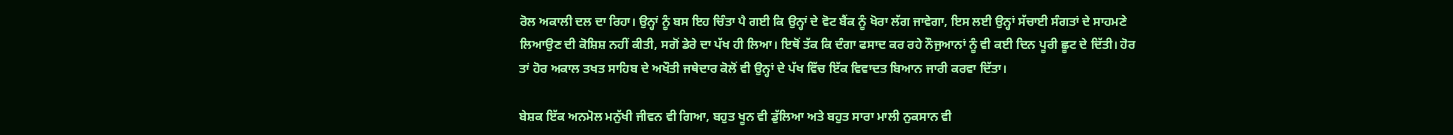ਰੋਲ ਅਕਾਲੀ ਦਲ ਦਾ ਰਿਹਾ। ਉਨ੍ਹਾਂ ਨੂੰ ਬਸ ਇਹ ਚਿੰਤਾ ਪੈ ਗਈ ਕਿ ਉਨ੍ਹਾਂ ਦੇ ਵੋਟ ਬੈਂਕ ਨੂੰ ਖੋਰਾ ਲੱਗ ਜਾਵੇਗਾ, ਇਸ ਲਈ ਉਨ੍ਹਾਂ ਸੱਚਾਈ ਸੰਗਤਾਂ ਦੇ ਸਾਹਮਣੇ ਲਿਆਉਣ ਦੀ ਕੋਸ਼ਿਸ਼ ਨਹੀਂ ਕੀਤੀ, ਸਗੋਂ ਡੇਰੇ ਦਾ ਪੱਖ ਹੀ ਲਿਆ। ਇਥੋਂ ਤੱਕ ਕਿ ਦੰਗਾ ਫਸਾਦ ਕਰ ਰਹੇ ਨੌਜੁਆਨਾਂ ਨੂੰ ਵੀ ਕਈ ਦਿਨ ਪੂਰੀ ਛੂਟ ਦੇ ਦਿੱਤੀ। ਹੋਰ ਤਾਂ ਹੋਰ ਅਕਾਲ ਤਖਤ ਸਾਹਿਬ ਦੇ ਅਖੌਤੀ ਜਥੇਦਾਰ ਕੋਲੋਂ ਵੀ ਉਨ੍ਹਾਂ ਦੇ ਪੱਖ ਵਿੱਚ ਇੱਕ ਵਿਵਾਦਤ ਬਿਆਨ ਜਾਰੀ ਕਰਵਾ ਦਿੱਤਾ।

ਬੇਸ਼ਕ ਇੱਕ ਅਨਮੋਲ ਮਨੁੱਖੀ ਜੀਵਨ ਵੀ ਗਿਆ, ਬਹੁਤ ਖੂਨ ਵੀ ਡੁੱਲਿਆ ਅਤੇ ਬਹੁਤ ਸਾਰਾ ਮਾਲੀ ਨੁਕਸਾਨ ਵੀ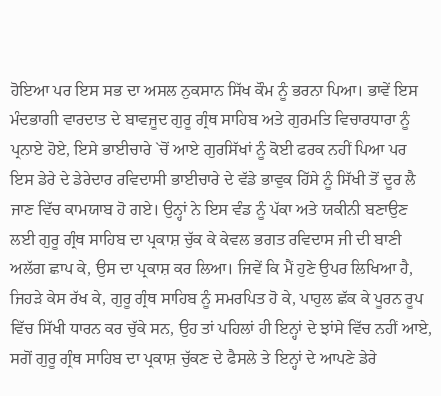ਹੋਇਆ ਪਰ ਇਸ ਸਭ ਦਾ ਅਸਲ ਨੁਕਸਾਨ ਸਿੱਖ ਕੌਮ ਨੂੰ ਭਰਨਾ ਪਿਆ। ਭਾਵੇਂ ਇਸ ਮੰਦਭਾਗੀ ਵਾਰਦਾਤ ਦੇ ਬਾਵਜੂਦ ਗੁਰੂ ਗ੍ਰੰਥ ਸਾਹਿਬ ਅਤੇ ਗੁਰਮਤਿ ਵਿਚਾਰਧਾਰਾ ਨੂੰ ਪ੍ਰਨਾਏ ਹੋਏ, ਇਸੇ ਭਾਈਚਾਰੇ `ਚੋਂ ਆਏ ਗੁਰਸਿੱਖਾਂ ਨੂੰ ਕੋਈ ਫਰਕ ਨਹੀਂ ਪਿਆ ਪਰ ਇਸ ਡੇਰੇ ਦੇ ਡੇਰੇਦਾਰ ਰਵਿਦਾਸੀ ਭਾਈਚਾਰੇ ਦੇ ਵੱਡੇ ਭਾਵੁਕ ਹਿੱਸੇ ਨੂੰ ਸਿੱਖੀ ਤੋਂ ਦੂਰ ਲੈ ਜਾਣ ਵਿੱਚ ਕਾਮਯਾਬ ਹੋ ਗਏ। ਉਨ੍ਹਾਂ ਨੇ ਇਸ ਵੰਡ ਨੂੰ ਪੱਕਾ ਅਤੇ ਯਕੀਨੀ ਬਣਾਉਣ ਲਈ ਗੁਰੂ ਗ੍ਰੰਥ ਸਾਹਿਬ ਦਾ ਪ੍ਰਕਾਸ਼ ਚੁੱਕ ਕੇ ਕੇਵਲ ਭਗਤ ਰਵਿਦਾਸ ਜੀ ਦੀ ਬਾਣੀ ਅਲੱਗ ਛਾਪ ਕੇ, ਉਸ ਦਾ ਪ੍ਰਕਾਸ਼ ਕਰ ਲਿਆ। ਜਿਵੇਂ ਕਿ ਮੈਂ ਹੁਣੇ ਉਪਰ ਲਿਖਿਆ ਹੈ, ਜਿਹੜੇ ਕੇਸ ਰੱਖ ਕੇ, ਗੁਰੂ ਗ੍ਰੰਥ ਸਾਹਿਬ ਨੂੰ ਸਮਰਪਿਤ ਹੋ ਕੇ, ਪਾਹੁਲ ਛੱਕ ਕੇ ਪੂਰਨ ਰੂਪ ਵਿੱਚ ਸਿੱਖੀ ਧਾਰਨ ਕਰ ਚੁੱਕੇ ਸਨ, ਉਹ ਤਾਂ ਪਹਿਲਾਂ ਹੀ ਇਨ੍ਹਾਂ ਦੇ ਝਾਂਸੇ ਵਿੱਚ ਨਹੀਂ ਆਏ, ਸਗੋਂ ਗੁਰੂ ਗ੍ਰੰਥ ਸਾਹਿਬ ਦਾ ਪ੍ਰਕਾਸ਼ ਚੁੱਕਣ ਦੇ ਫੈਸਲੇ ਤੇ ਇਨ੍ਹਾਂ ਦੇ ਆਪਣੇ ਡੇਰੇ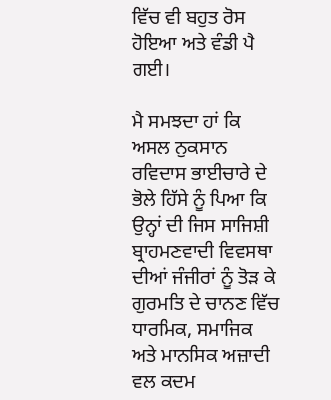ਵਿੱਚ ਵੀ ਬਹੁਤ ਰੋਸ ਹੋਇਆ ਅਤੇ ਵੰਡੀ ਪੈ ਗਈ।

ਮੈ ਸਮਝਦਾ ਹਾਂ ਕਿ ਅਸਲ ਨੁਕਸਾਨ ਰਵਿਦਾਸ ਭਾਈਚਾਰੇ ਦੇ ਭੋਲੇ ਹਿੱਸੇ ਨੂੰ ਪਿਆ ਕਿ ਉਨ੍ਹਾਂ ਦੀ ਜਿਸ ਸਾਜਿਸ਼ੀ ਬ੍ਰਾਹਮਣਵਾਦੀ ਵਿਵਸਥਾ ਦੀਆਂ ਜੰਜੀਰਾਂ ਨੂੰ ਤੋੜ ਕੇ ਗੁਰਮਤਿ ਦੇ ਚਾਨਣ ਵਿੱਚ ਧਾਰਮਿਕ, ਸਮਾਜਿਕ ਅਤੇ ਮਾਨਸਿਕ ਅਜ਼ਾਦੀ ਵਲ ਕਦਮ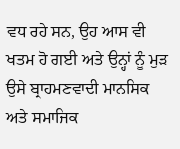ਵਧ ਰਹੇ ਸਨ, ਉਹ ਆਸ ਵੀ ਖਤਮ ਹੋ ਗਈ ਅਤੇ ਉਨ੍ਹਾਂ ਨੂੰ ਮੁੜ ਉਸੇ ਬ੍ਰਾਹਮਣਵਾਦੀ ਮਾਨਸਿਕ ਅਤੇ ਸਮਾਜਿਕ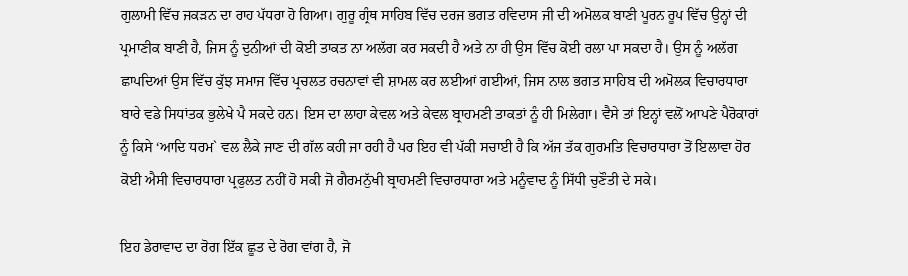ਗੁਲਾਮੀ ਵਿੱਚ ਜਕੜਨ ਦਾ ਰਾਹ ਪੱਧਰਾ ਹੋ ਗਿਆ। ਗੁਰੂ ਗ੍ਰੰਥ ਸਾਹਿਬ ਵਿੱਚ ਦਰਜ ਭਗਤ ਰਵਿਦਾਸ ਜੀ ਦੀ ਅਮੋਲਕ ਬਾਣੀ ਪੂਰਨ ਰੂਪ ਵਿੱਚ ਉਨ੍ਹਾਂ ਦੀ ਪ੍ਰਮਾਣੀਕ ਬਾਣੀ ਹੈ, ਜਿਸ ਨੂੰ ਦੁਨੀਆਂ ਦੀ ਕੋਈ ਤਾਕਤ ਨਾ ਅਲੱਗ ਕਰ ਸਕਦੀ ਹੈ ਅਤੇ ਨਾ ਹੀ ਉਸ ਵਿੱਚ ਕੋਈ ਰਲਾ ਪਾ ਸਕਦਾ ਹੈ। ਉਸ ਨੂੰ ਅਲੱਗ ਛਾਪਦਿਆਂ ਉਸ ਵਿੱਚ ਕੁੱਝ ਸਮਾਜ ਵਿੱਚ ਪ੍ਰਚਲਤ ਰਚਨਾਵਾਂ ਵੀ ਸ਼ਾਮਲ ਕਰ ਲਈਆਂ ਗਈਆਂ, ਜਿਸ ਨਾਲ ਭਗਤ ਸਾਹਿਬ ਦੀ ਅਮੋਲਕ ਵਿਚਾਰਧਾਰਾ ਬਾਰੇ ਵਡੇ ਸਿਧਾਂਤਕ ਭੁਲੇਖੇ ਪੈ ਸਕਦੇ ਹਨ। ਇਸ ਦਾ ਲਾਹਾ ਕੇਵਲ ਅਤੇ ਕੇਵਲ ਬ੍ਰਾਹਮਣੀ ਤਾਕਤਾਂ ਨੂੰ ਹੀ ਮਿਲੇਗਾ। ਵੈਸੇ ਤਾਂ ਇਨ੍ਹਾਂ ਵਲੋਂ ਆਪਣੇ ਪੈਰੋਕਾਰਾਂ ਨੂੰ ਕਿਸੇ ‘ਆਦਿ ਧਰਮ` ਵਲ ਲੈਕੇ ਜਾਣ ਦੀ ਗੱਲ ਕਹੀ ਜਾ ਰਹੀ ਹੈ ਪਰ ਇਹ ਵੀ ਪੱਕੀ ਸਚਾਈ ਹੈ ਕਿ ਅੱਜ ਤੱਕ ਗੁਰਮਤਿ ਵਿਚਾਰਧਾਰਾ ਤੋਂ ਇਲਾਵਾ ਹੋਰ ਕੋਈ ਐਸੀ ਵਿਚਾਰਧਾਰਾ ਪ੍ਰਫੁਲਤ ਨਹੀਂ ਹੋ ਸਕੀ ਜੋ ਗੈਰਮਨੁੱਖੀ ਬ੍ਰਾਹਮਣੀ ਵਿਚਾਰਧਾਰਾ ਅਤੇ ਮਨੂੰਵਾਦ ਨੂੰ ਸਿੱਧੀ ਚੁਣੌਤੀ ਦੇ ਸਕੇ।

ਇਹ ਡੇਰਾਵਾਦ ਦਾ ਰੋਗ ਇੱਕ ਛੂਤ ਦੇ ਰੋਗ ਵਾਂਗ ਹੈ, ਜੋ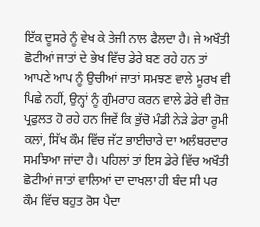ਇੱਕ ਦੂਸਰੇ ਨੂੰ ਵੇਖ ਕੇ ਤੇਜੀ ਨਾਲ ਫੈਲਦਾ ਹੈ। ਜੇ ਅਖੌਤੀ ਛੋਟੀਆਂ ਜਾਤਾਂ ਦੇ ਭੇਖ ਵਿੱਚ ਡੇਰੇ ਬਣ ਰਹੇ ਹਨ ਤਾਂ ਆਪਣੇ ਆਪ ਨੂੰ ਉਚੀਆਂ ਜਾਤਾਂ ਸਮਝਣ ਵਾਲੇ ਮੂਰਖ ਵੀ ਪਿਛੇ ਨਹੀਂ, ਉਨ੍ਹਾਂ ਨੂੰ ਗੁੰਮਰਾਹ ਕਰਨ ਵਾਲੇ ਡੇਰੇ ਵੀ ਰੋਜ਼ ਪ੍ਰਫੁਲਤ ਹੋ ਰਹੇ ਹਨ ਜਿਵੇਂ ਕਿ ਭੁੱਚੋ ਮੰਡੀ ਨੇੜੇ ਡੇਰਾ ਰੂਮੀ ਕਲਾਂ, ਸਿੱਖ ਕੌਮ ਵਿੱਚ ਜੱਟ ਭਾਈਚਾਰੇ ਦਾ ਅਲੰਬਰਦਾਰ ਸਮਝਿਆ ਜਾਂਦਾ ਹੈ। ਪਹਿਲਾਂ ਤਾਂ ਇਸ ਡੇਰੇ ਵਿੱਚ ਅਖੌਤੀ ਛੋਟੀਆਂ ਜਾਤਾਂ ਵਾਲਿਆਂ ਦਾ ਦਾਖਲਾ ਹੀ ਬੰਦ ਸੀ ਪਰ ਕੌਮ ਵਿੱਚ ਬਹੁਤ ਰੋਸ ਪੈਦਾ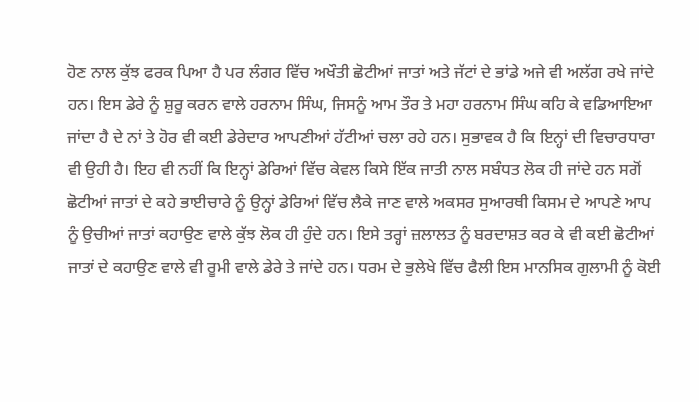ਹੋਣ ਨਾਲ ਕੁੱਝ ਫਰਕ ਪਿਆ ਹੈ ਪਰ ਲੰਗਰ ਵਿੱਚ ਅਖੌਤੀ ਛੋਟੀਆਂ ਜਾਤਾਂ ਅਤੇ ਜੱਟਾਂ ਦੇ ਭਾਂਡੇ ਅਜੇ ਵੀ ਅਲੱਗ ਰਖੇ ਜਾਂਦੇ ਹਨ। ਇਸ ਡੇਰੇ ਨੂੰ ਸ਼ੁਰੂ ਕਰਨ ਵਾਲੇ ਹਰਨਾਮ ਸਿੰਘ, ਜਿਸਨੂੰ ਆਮ ਤੌਰ ਤੇ ਮਹਾ ਹਰਨਾਮ ਸਿੰਘ ਕਹਿ ਕੇ ਵਡਿਆਇਆ ਜਾਂਦਾ ਹੈ ਦੇ ਨਾਂ ਤੇ ਹੋਰ ਵੀ ਕਈ ਡੇਰੇਦਾਰ ਆਪਣੀਆਂ ਹੱਟੀਆਂ ਚਲਾ ਰਹੇ ਹਨ। ਸੁਭਾਵਕ ਹੈ ਕਿ ਇਨ੍ਹਾਂ ਦੀ ਵਿਚਾਰਧਾਰਾ ਵੀ ਉਹੀ ਹੈ। ਇਹ ਵੀ ਨਹੀਂ ਕਿ ਇਨ੍ਹਾਂ ਡੇਰਿਆਂ ਵਿੱਚ ਕੇਵਲ ਕਿਸੇ ਇੱਕ ਜਾਤੀ ਨਾਲ ਸਬੰਧਤ ਲੋਕ ਹੀ ਜਾਂਦੇ ਹਨ ਸਗੋਂ ਛੋਟੀਆਂ ਜਾਤਾਂ ਦੇ ਕਹੇ ਭਾਈਚਾਰੇ ਨੂੰ ਉਨ੍ਹਾਂ ਡੇਰਿਆਂ ਵਿੱਚ ਲੈਕੇ ਜਾਣ ਵਾਲੇ ਅਕਸਰ ਸੁਆਰਥੀ ਕਿਸਮ ਦੇ ਆਪਣੇ ਆਪ ਨੂੰ ਉਚੀਆਂ ਜਾਤਾਂ ਕਹਾਉਣ ਵਾਲੇ ਕੁੱਝ ਲੋਕ ਹੀ ਹੁੰਦੇ ਹਨ। ਇਸੇ ਤਰ੍ਹਾਂ ਜ਼ਲਾਲਤ ਨੂੰ ਬਰਦਾਸ਼ਤ ਕਰ ਕੇ ਵੀ ਕਈ ਛੋਟੀਆਂ ਜਾਤਾਂ ਦੇ ਕਹਾਉਣ ਵਾਲੇ ਵੀ ਰੂਮੀ ਵਾਲੇ ਡੇਰੇ ਤੇ ਜਾਂਦੇ ਹਨ। ਧਰਮ ਦੇ ਭੁਲੇਖੇ ਵਿੱਚ ਫੈਲੀ ਇਸ ਮਾਨਸਿਕ ਗੁਲਾਮੀ ਨੂੰ ਕੋਈ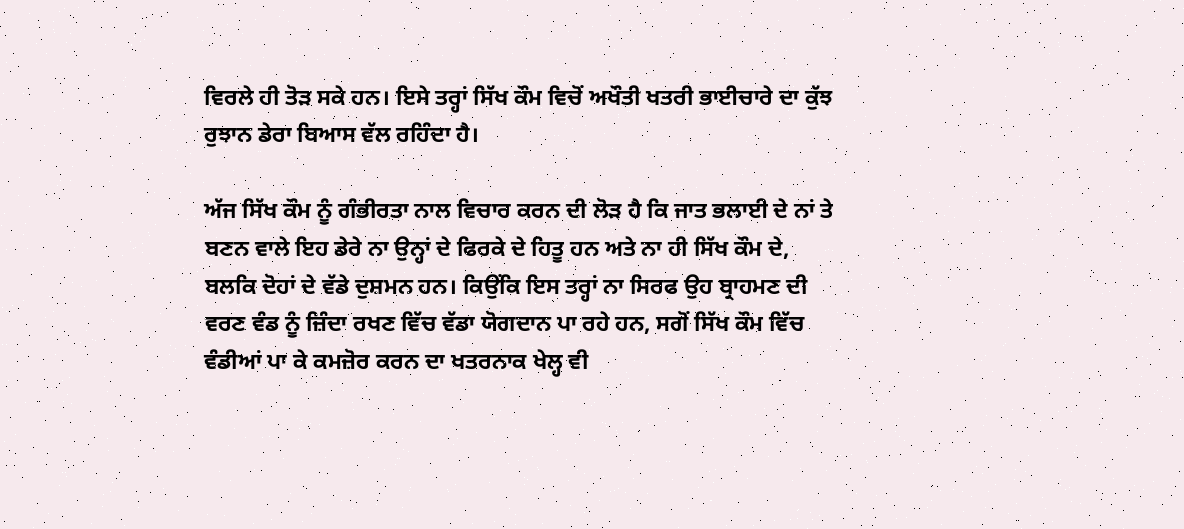ਵਿਰਲੇ ਹੀ ਤੋੜ ਸਕੇ ਹਨ। ਇਸੇ ਤਰ੍ਹਾਂ ਸਿੱਖ ਕੌਮ ਵਿਚੋਂ ਅਖੌਤੀ ਖਤਰੀ ਭਾਈਚਾਰੇ ਦਾ ਕੁੱਝ ਰੁਝਾਨ ਡੇਰਾ ਬਿਆਸ ਵੱਲ ਰਹਿੰਦਾ ਹੈ।

ਅੱਜ ਸਿੱਖ ਕੌਮ ਨੂੰ ਗੰਭੀਰਤਾ ਨਾਲ ਵਿਚਾਰ ਕਰਨ ਦੀ ਲੋੜ ਹੈ ਕਿ ਜਾਤ ਭਲਾਈ ਦੇ ਨਾਂ ਤੇ ਬਣਨ ਵਾਲੇ ਇਹ ਡੇਰੇ ਨਾ ਉਨ੍ਹਾਂ ਦੇ ਫਿਰਕੇ ਦੇ ਹਿਤੂ ਹਨ ਅਤੇ ਨਾ ਹੀ ਸਿੱਖ ਕੌਮ ਦੇ, ਬਲਕਿ ਦੋਹਾਂ ਦੇ ਵੱਡੇ ਦੁਸ਼ਮਨ ਹਨ। ਕਿਉਂਕਿ ਇਸ ਤਰ੍ਹਾਂ ਨਾ ਸਿਰਫ ਉਹ ਬ੍ਰਾਹਮਣ ਦੀ ਵਰਣ ਵੰਡ ਨੂੰ ਜ਼ਿੰਦਾ ਰਖਣ ਵਿੱਚ ਵੱਡਾ ਯੋਗਦਾਨ ਪਾ ਰਹੇ ਹਨ, ਸਗੋਂ ਸਿੱਖ ਕੌਮ ਵਿੱਚ ਵੰਡੀਆਂ ਪਾ ਕੇ ਕਮਜ਼ੋਰ ਕਰਨ ਦਾ ਖਤਰਨਾਕ ਖੇਲ੍ਹ ਵੀ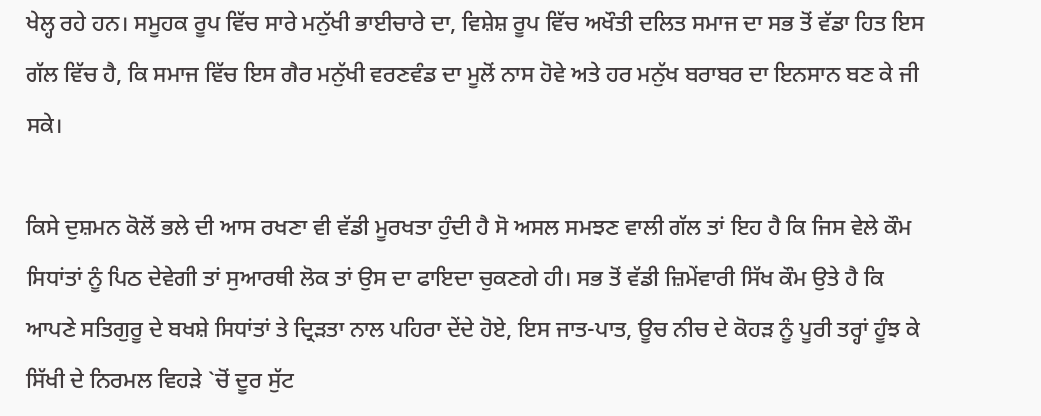ਖੇਲ੍ਹ ਰਹੇ ਹਨ। ਸਮੂਹਕ ਰੂਪ ਵਿੱਚ ਸਾਰੇ ਮਨੁੱਖੀ ਭਾਈਚਾਰੇ ਦਾ, ਵਿਸ਼ੇਸ਼ ਰੂਪ ਵਿੱਚ ਅਖੌਤੀ ਦਲਿਤ ਸਮਾਜ ਦਾ ਸਭ ਤੋਂ ਵੱਡਾ ਹਿਤ ਇਸ ਗੱਲ ਵਿੱਚ ਹੈ, ਕਿ ਸਮਾਜ ਵਿੱਚ ਇਸ ਗੈਰ ਮਨੁੱਖੀ ਵਰਣਵੰਡ ਦਾ ਮੂਲੋਂ ਨਾਸ ਹੋਵੇ ਅਤੇ ਹਰ ਮਨੁੱਖ ਬਰਾਬਰ ਦਾ ਇਨਸਾਨ ਬਣ ਕੇ ਜੀ ਸਕੇ।

ਕਿਸੇ ਦੁਸ਼ਮਨ ਕੋਲੋਂ ਭਲੇ ਦੀ ਆਸ ਰਖਣਾ ਵੀ ਵੱਡੀ ਮੂਰਖਤਾ ਹੁੰਦੀ ਹੈ ਸੋ ਅਸਲ ਸਮਝਣ ਵਾਲੀ ਗੱਲ ਤਾਂ ਇਹ ਹੈ ਕਿ ਜਿਸ ਵੇਲੇ ਕੌਮ ਸਿਧਾਂਤਾਂ ਨੂੰ ਪਿਠ ਦੇਵੇਗੀ ਤਾਂ ਸੁਆਰਥੀ ਲੋਕ ਤਾਂ ਉਸ ਦਾ ਫਾਇਦਾ ਚੁਕਣਗੇ ਹੀ। ਸਭ ਤੋਂ ਵੱਡੀ ਜ਼ਿਮੇਂਵਾਰੀ ਸਿੱਖ ਕੌਮ ਉਤੇ ਹੈ ਕਿ ਆਪਣੇ ਸਤਿਗੁਰੂ ਦੇ ਬਖਸ਼ੇ ਸਿਧਾਂਤਾਂ ਤੇ ਦ੍ਰਿੜਤਾ ਨਾਲ ਪਹਿਰਾ ਦੇਂਦੇ ਹੋਏ, ਇਸ ਜਾਤ-ਪਾਤ, ਊਚ ਨੀਚ ਦੇ ਕੋਹੜ ਨੂੰ ਪੂਰੀ ਤਰ੍ਹਾਂ ਹੂੰਝ ਕੇ ਸਿੱਖੀ ਦੇ ਨਿਰਮਲ ਵਿਹੜੇ `ਚੋਂ ਦੂਰ ਸੁੱਟ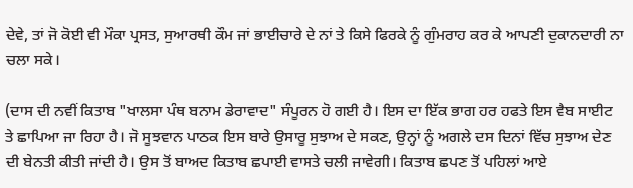ਦੇਵੇ, ਤਾਂ ਜੋ ਕੋਈ ਵੀ ਮੌਕਾ ਪ੍ਰਸਤ, ਸੁਆਰਥੀ ਕੌਮ ਜਾਂ ਭਾਈਚਾਰੇ ਦੇ ਨਾਂ ਤੇ ਕਿਸੇ ਫਿਰਕੇ ਨੂੰ ਗੁੰਮਰਾਹ ਕਰ ਕੇ ਆਪਣੀ ਦੁਕਾਨਦਾਰੀ ਨਾ ਚਲਾ ਸਕੇ।

(ਦਾਸ ਦੀ ਨਵੀਂ ਕਿਤਾਬ "ਖਾਲਸਾ ਪੰਥ ਬਨਾਮ ਡੇਰਾਵਾਦ" ਸੰਪੂਰਨ ਹੋ ਗਈ ਹੈ। ਇਸ ਦਾ ਇੱਕ ਭਾਗ ਹਰ ਹਫਤੇ ਇਸ ਵੈਬ ਸਾਈਟ ਤੇ ਛਾਪਿਆ ਜਾ ਰਿਹਾ ਹੈ। ਜੋ ਸੂਝਵਾਨ ਪਾਠਕ ਇਸ ਬਾਰੇ ਉਸਾਰੂ ਸੁਝਾਅ ਦੇ ਸਕਣ, ਉਨ੍ਹਾਂ ਨੂੰ ਅਗਲੇ ਦਸ ਦਿਨਾਂ ਵਿੱਚ ਸੁਝਾਅ ਦੇਣ ਦੀ ਬੇਨਤੀ ਕੀਤੀ ਜਾਂਦੀ ਹੈ। ਉਸ ਤੋਂ ਬਾਅਦ ਕਿਤਾਬ ਛਪਾਈ ਵਾਸਤੇ ਚਲੀ ਜਾਵੇਗੀ। ਕਿਤਾਬ ਛਪਣ ਤੋਂ ਪਹਿਲਾਂ ਆਏ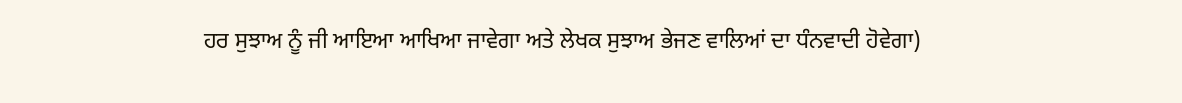ਹਰ ਸੁਝਾਅ ਨੂੰ ਜੀ ਆਇਆ ਆਖਿਆ ਜਾਵੇਗਾ ਅਤੇ ਲੇਖਕ ਸੁਝਾਅ ਭੇਜਣ ਵਾਲਿਆਂ ਦਾ ਧੰਨਵਾਦੀ ਹੋਵੇਗਾ)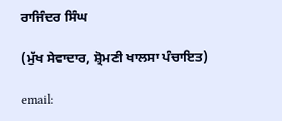ਰਾਜਿੰਦਰ ਸਿੰਘ

(ਮੁੱਖ ਸੇਵਾਦਾਰ, ਸ਼੍ਰੋਮਣੀ ਖਾਲਸਾ ਪੰਚਾਇਤ)

email: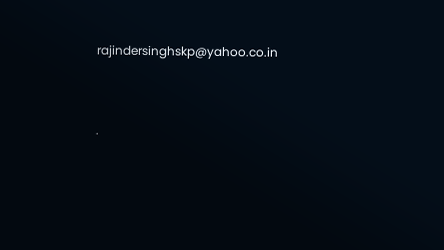rajindersinghskp@yahoo.co.in




.